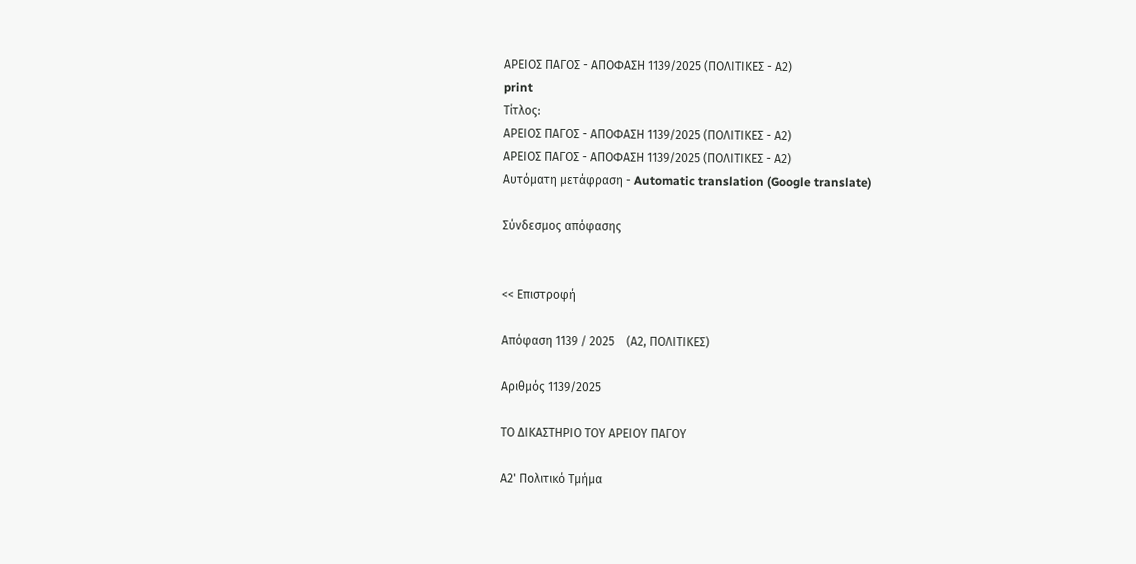ΑΡΕΙΟΣ ΠΑΓΟΣ - ΑΠΟΦΑΣΗ 1139/2025 (ΠΟΛΙΤΙΚΕΣ - Α2)
print
Τίτλος:
ΑΡΕΙΟΣ ΠΑΓΟΣ - ΑΠΟΦΑΣΗ 1139/2025 (ΠΟΛΙΤΙΚΕΣ - Α2)
ΑΡΕΙΟΣ ΠΑΓΟΣ - ΑΠΟΦΑΣΗ 1139/2025 (ΠΟΛΙΤΙΚΕΣ - Α2)
Αυτόματη μετάφραση - Automatic translation (Google translate)

Σύνδεσμος απόφασης


<< Επιστροφή

Απόφαση 1139 / 2025    (Α2, ΠΟΛΙΤΙΚΕΣ)

Αριθμός 1139/2025

ΤΟ ΔΙΚΑΣΤΗΡΙΟ ΤΟΥ ΑΡΕΙΟΥ ΠΑΓΟΥ

Α2' Πολιτικό Τμήμα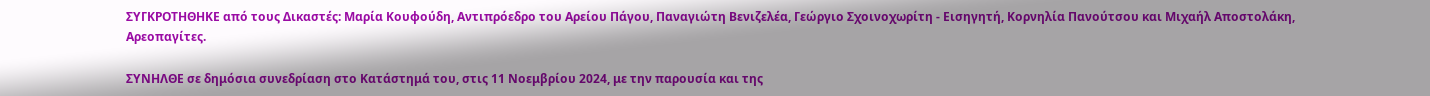ΣΥΓΚΡΟΤΗΘΗΚΕ από τους Δικαστές: Μαρία Κουφούδη, Αντιπρόεδρο του Αρείου Πάγου, Παναγιώτη Βενιζελέα, Γεώργιο Σχοινοχωρίτη - Εισηγητή, Κορνηλία Πανούτσου και Μιχαήλ Αποστολάκη, Αρεοπαγίτες.

ΣΥΝΗΛΘΕ σε δημόσια συνεδρίαση στο Κατάστημά του, στις 11 Νοεμβρίου 2024, με την παρουσία και της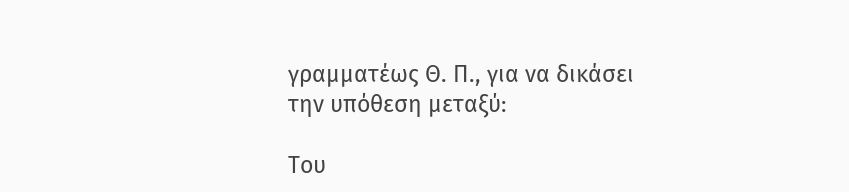γραμματέως Θ. Π., για να δικάσει την υπόθεση μεταξύ:

Του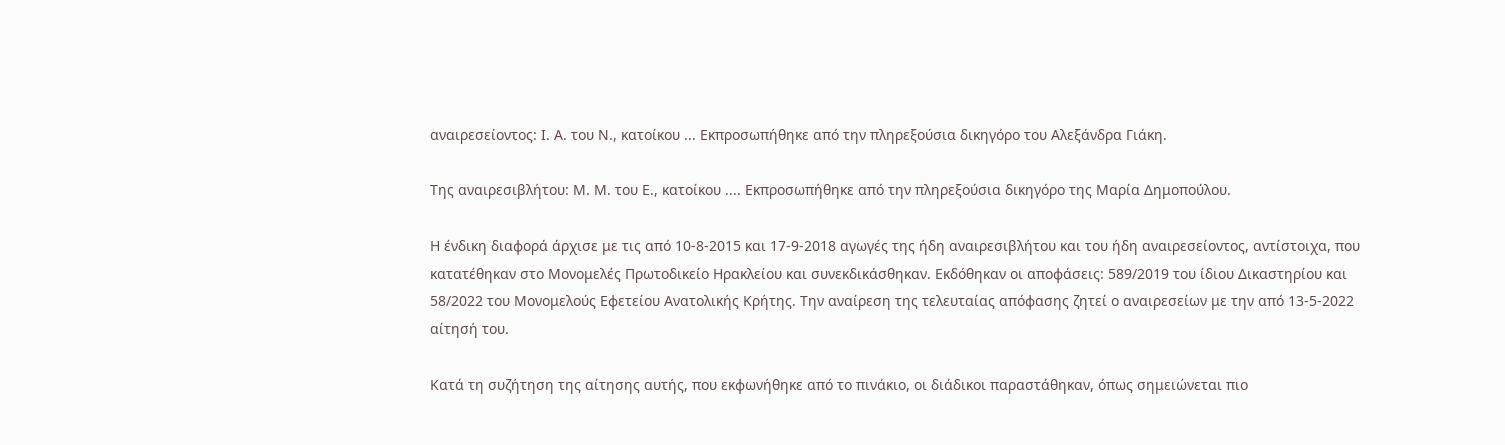αναιρεσείοντος: Ι. Α. του Ν., κατοίκου ... Εκπροσωπήθηκε από την πληρεξούσια δικηγόρο του Αλεξάνδρα Γιάκη.

Της αναιρεσιβλήτου: Μ. Μ. του Ε., κατοίκου .... Εκπροσωπήθηκε από την πληρεξούσια δικηγόρο της Μαρία Δημοπούλου.

Η ένδικη διαφορά άρχισε με τις από 10-8-2015 και 17-9-2018 αγωγές της ήδη αναιρεσιβλήτου και του ήδη αναιρεσείοντος, αντίστοιχα, που κατατέθηκαν στο Μονομελές Πρωτοδικείο Ηρακλείου και συνεκδικάσθηκαν. Εκδόθηκαν οι αποφάσεις: 589/2019 του ίδιου Δικαστηρίου και 58/2022 του Μονομελούς Εφετείου Ανατολικής Κρήτης. Την αναίρεση της τελευταίας απόφασης ζητεί ο αναιρεσείων με την από 13-5-2022 αίτησή του.

Κατά τη συζήτηση της αίτησης αυτής, που εκφωνήθηκε από το πινάκιο, οι διάδικοι παραστάθηκαν, όπως σημειώνεται πιο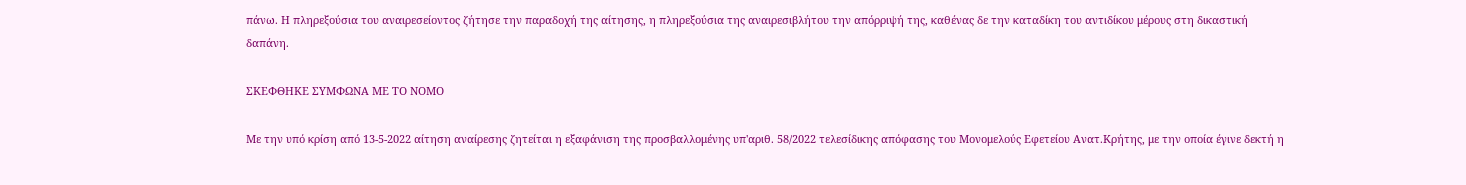πάνω. Η πληρεξούσια του αναιρεσείοντος ζήτησε την παραδοχή της αίτησης, η πληρεξούσια της αναιρεσιβλήτου την απόρριψή της, καθένας δε την καταδίκη του αντιδίκου μέρους στη δικαστική δαπάνη.

ΣΚΕΦΘΗΚΕ ΣΥΜΦΩΝΑ ΜΕ ΤΟ ΝΟΜΟ

Με την υπό κρίση από 13-5-2022 αίτηση αναίρεσης ζητείται η εξαφάνιση της προσβαλλομένης υπ'αριθ. 58/2022 τελεσίδικης απόφασης του Μονομελούς Εφετείου Ανατ.Κρήτης, με την οποία έγινε δεκτή η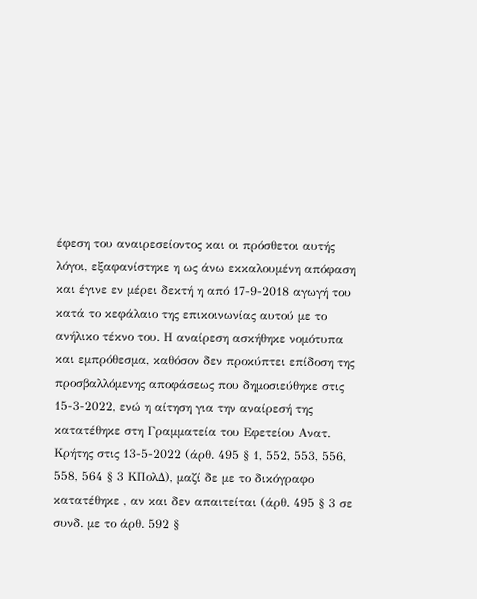έφεση του αναιρεσείοντος και οι πρόσθετοι αυτής λόγοι, εξαφανίστηκε η ως άνω εκκαλουμένη απόφαση και έγινε εν μέρει δεκτή η από 17-9-2018 αγωγή του κατά το κεφάλαιο της επικοινωνίας αυτού με το ανήλικο τέκνο του. Η αναίρεση ασκήθηκε νομότυπα και εμπρόθεσμα, καθόσον δεν προκύπτει επίδοση της προσβαλλόμενης αποφάσεως που δημοσιεύθηκε στις 15-3-2022, ενώ η αίτηση για την αναίρεσή της κατατέθηκε στη Γραμματεία του Εφετείου Ανατ. Κρήτης στις 13-5-2022 (άρθ. 495 § 1, 552, 553, 556, 558, 564 § 3 ΚΠολΔ), μαζί δε με το δικόγραφο κατατέθηκε , αν και δεν απαιτείται (άρθ. 495 § 3 σε συνδ. με το άρθ. 592 §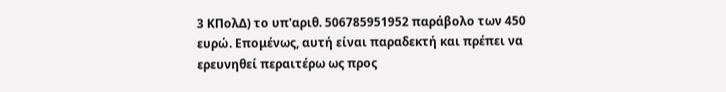3 ΚΠολΔ) το υπ'αριθ. 506785951952 παράβολο των 450 ευρώ. Επομένως, αυτή είναι παραδεκτή και πρέπει να ερευνηθεί περαιτέρω ως προς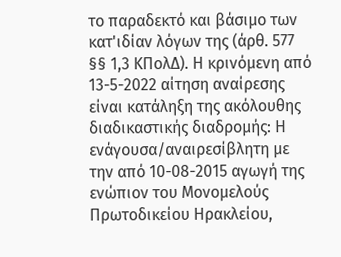το παραδεκτό και βάσιμο των κατ'ιδίαν λόγων της (άρθ. 577 §§ 1,3 ΚΠολΔ). Η κρινόμενη από 13-5-2022 αίτηση αναίρεσης είναι κατάληξη της ακόλουθης διαδικαστικής διαδρομής: Η ενάγουσα/αναιρεσίβλητη με την από 10-08-2015 αγωγή της ενώπιον του Μονομελούς Πρωτοδικείου Ηρακλείου,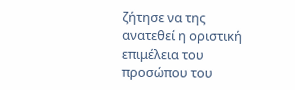ζήτησε να της ανατεθεί η οριστική επιμέλεια του προσώπου του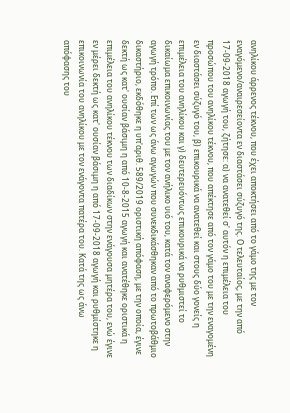ανηλίκου άρρενος τέκνου, που έχει αποκτήσει από το γάμο της με τον εναγόμενο/αναιρεσείοντα εν διαστάσει σύζυγό της. Ο τελευταίος, με την από 17-09-2018 αγωγή του, ζήτησε: α) να ανατεθεί σ' αυτόν η επιμέλεια του προσώπου του ανηλίκου τέκνου, που απέκτησε από τον γάμο του με την εναγομένη εν διαστάσει σύζυγό του, β) επικουρικά να ανατεθεί και στους δύο γονείς η επιμέλεια του ανηλίκου και γ) δευτερευόντως επικουρικά να ρυθμιστεί το δικαίωμα επικοινωνίας του με τον ανήλικο υιό του, κατά τον αναφερόμενο στην αγωγή τρόπο. Επί των ως άνω αγωγών που συνεκδικάσθηκαν από το πρωτοβάθμιο δικαστήριο, εκδόθηκε η υπ'αριθ. 589/2019 οριστική απόφαση, με την οποία, έγινε δεκτή ως κατ' ουσίαν βάσιμη η από 10-8-2015 αγωγή και ανατέθηκε οριστικά η επιμέλεια του ανηλίκου τέκνου των διαδίκων στην ενάγουσα μητέρα του, ενώ έγινε εν μέρει δεκτή ως κατ' ουσίαν βάσιμη η από 17-09-2018 αγωγή και ρυθμίστηκε η επικοινωνία του ανηλίκου με τον ενάγοντα πατέρα του. Κατά της ως άνω απόφασης του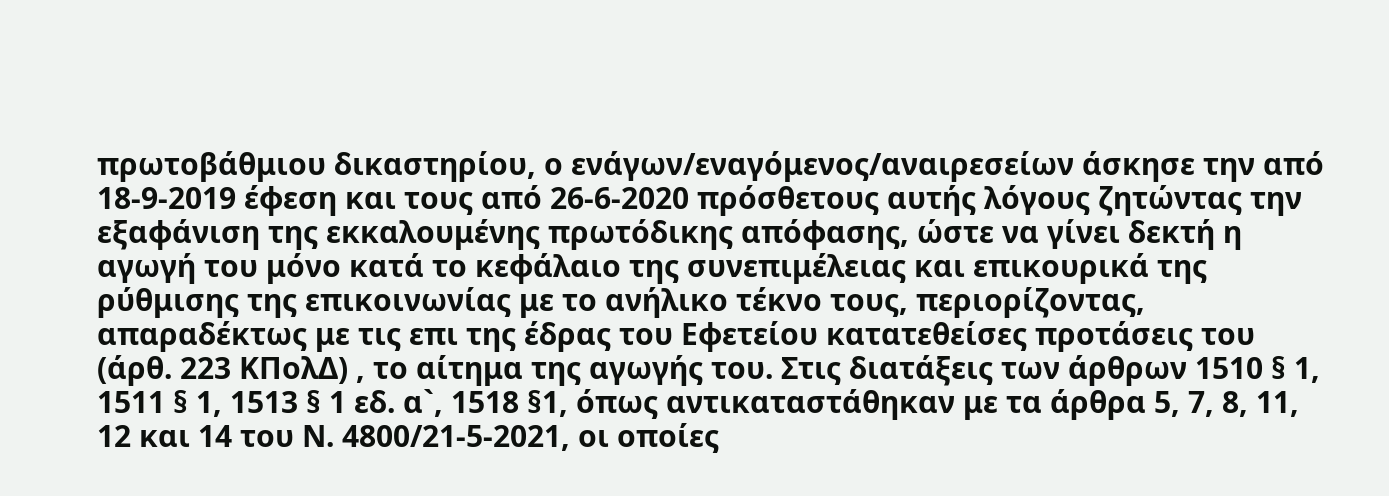πρωτοβάθμιου δικαστηρίου, ο ενάγων/εναγόμενος/αναιρεσείων άσκησε την από 18-9-2019 έφεση και τους από 26-6-2020 πρόσθετους αυτής λόγους ζητώντας την εξαφάνιση της εκκαλουμένης πρωτόδικης απόφασης, ώστε να γίνει δεκτή η αγωγή του μόνο κατά το κεφάλαιο της συνεπιμέλειας και επικουρικά της ρύθμισης της επικοινωνίας με το ανήλικο τέκνο τους, περιορίζοντας, απαραδέκτως με τις επι της έδρας του Εφετείου κατατεθείσες προτάσεις του (άρθ. 223 ΚΠολΔ) , το αίτημα της αγωγής του. Στις διατάξεις των άρθρων 1510 § 1, 1511 § 1, 1513 § 1 εδ. α`, 1518 §1, όπως αντικαταστάθηκαν με τα άρθρα 5, 7, 8, 11, 12 και 14 του Ν. 4800/21-5-2021, οι οποίες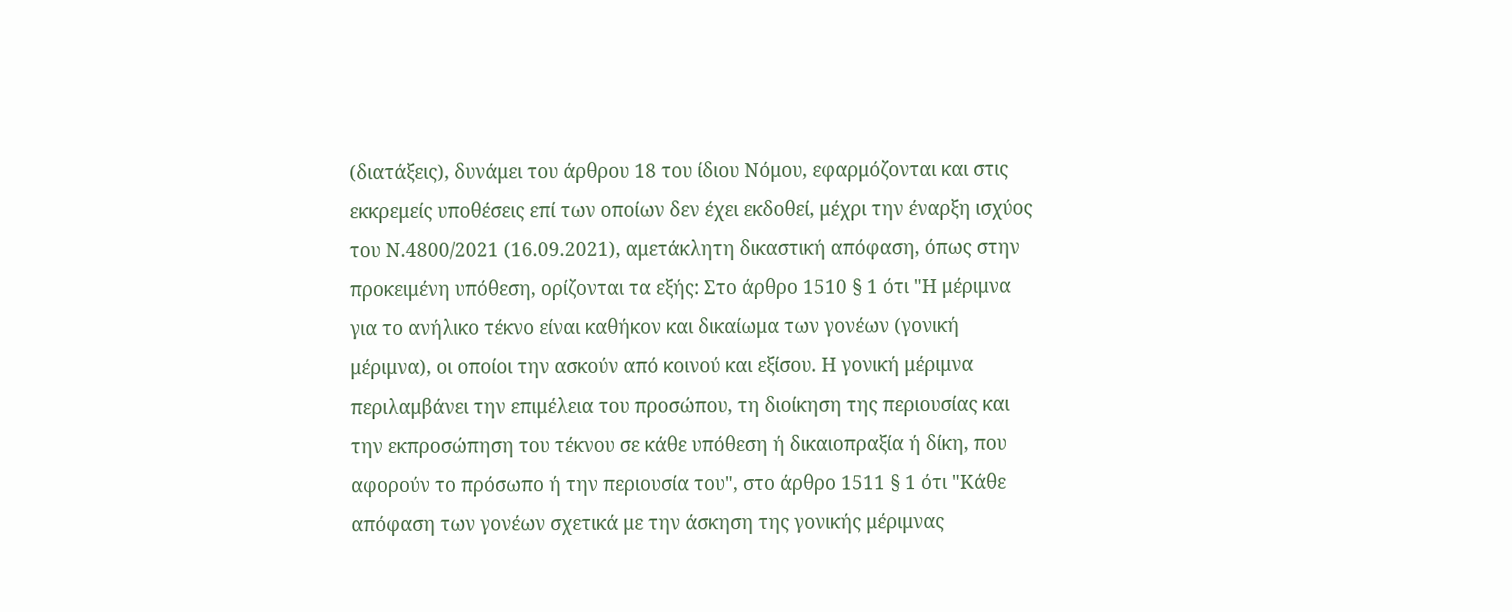(διατάξεις), δυνάμει του άρθρου 18 του ίδιου Νόμου, εφαρμόζονται και στις εκκρεμείς υποθέσεις επί των οποίων δεν έχει εκδοθεί, μέχρι την έναρξη ισχύος του Ν.4800/2021 (16.09.2021), αμετάκλητη δικαστική απόφαση, όπως στην προκειμένη υπόθεση, ορίζονται τα εξής: Στο άρθρο 1510 § 1 ότι "Η μέριμνα για το ανήλικο τέκνο είναι καθήκον και δικαίωμα των γονέων (γονική μέριμνα), οι οποίοι την ασκούν από κοινού και εξίσου. Η γονική μέριμνα περιλαμβάνει την επιμέλεια του προσώπου, τη διοίκηση της περιουσίας και την εκπροσώπηση του τέκνου σε κάθε υπόθεση ή δικαιοπραξία ή δίκη, που αφορούν το πρόσωπο ή την περιουσία του", στο άρθρο 1511 § 1 ότι "Κάθε απόφαση των γονέων σχετικά με την άσκηση της γονικής μέριμνας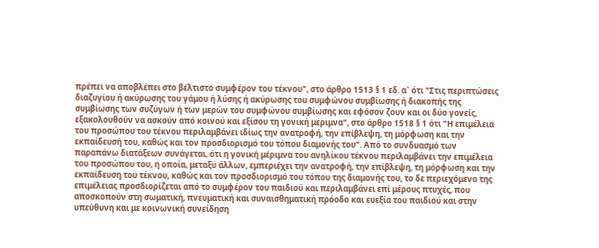πρέπει να αποβλέπει στο βέλτιστο συμφέρον του τέκνου", στο άρθρο 1513 § 1 εδ. α` ότι "Στις περιπτώσεις διαζυγίου ή ακύρωσης του γάμου ή λύσης ή ακύρωσης του συμφώνου συμβίωσης ή διακοπής της συμβίωσης των συζύγων ή των μερών του συμφώνου συμβίωσης και εφόσον ζουν και οι δύο γονείς, εξακολουθούν να ασκούν από κοινού και εξίσου τη γονική μέριμνα", στο άρθρο 1518 § 1 ότι "Η επιμέλεια του προσώπου του τέκνου περιλαμβάνει ιδίως την ανατροφή, την επίβλεψη, τη μόρφωση και την εκπαίδευσή του, καθώς και τον προσδιορισμό του τόπου διαμονής του". Από το συνδυασμό των παραπάνω διατάξεων συνάγεται, ότι η γονική μέριμνα του ανηλίκου τέκνου περιλαμβάνει την επιμέλεια του προσώπου του, η οποία, μεταξύ άλλων, εμπεριέχει την ανατροφή, την επίβλεψη, τη μόρφωση και την εκπαίδευση του τέκνου, καθώς και τον προσδιορισμό του τόπου της διαμονής του, το δε περιεχόμενο της επιμέλειας προσδιορίζεται από το συμφέρον του παιδιού και περιλαμβάνει επί μέρους πτυχές, που αποσκοπούν στη σωματική, πνευματική και συναισθηματική πρόοδο και ευεξία του παιδιού και στην υπεύθυνη και με κοινωνική συνείδηση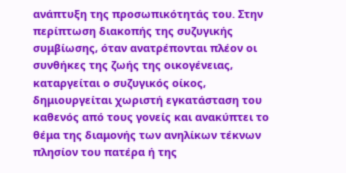ανάπτυξη της προσωπικότητάς του. Στην περίπτωση διακοπής της συζυγικής συμβίωσης, όταν ανατρέπονται πλέον οι συνθήκες της ζωής της οικογένειας, καταργείται ο συζυγικός οίκος, δημιουργείται χωριστή εγκατάσταση του καθενός από τους γονείς και ανακύπτει το θέμα της διαμονής των ανηλίκων τέκνων πλησίον του πατέρα ή της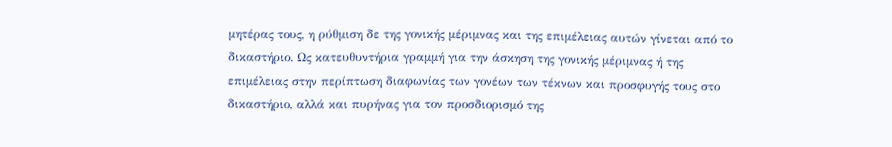μητέρας τους, η ρύθμιση δε της γονικής μέριμνας και της επιμέλειας αυτών γίνεται από το δικαστήριο. Ως κατευθυντήρια γραμμή για την άσκηση της γονικής μέριμνας ή της επιμέλειας στην περίπτωση διαφωνίας των γονέων των τέκνων και προσφυγής τους στο δικαστήριο, αλλά και πυρήνας για τον προσδιορισμό της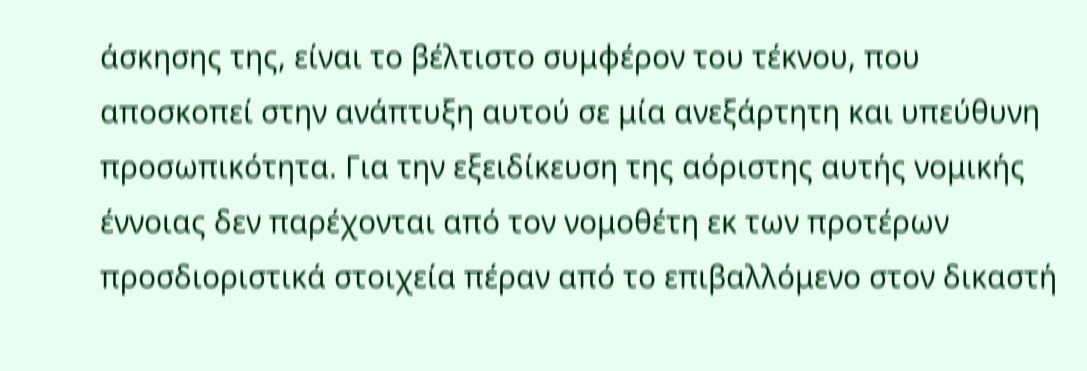άσκησης της, είναι το βέλτιστο συμφέρον του τέκνου, που αποσκοπεί στην ανάπτυξη αυτού σε μία ανεξάρτητη και υπεύθυνη προσωπικότητα. Για την εξειδίκευση της αόριστης αυτής νομικής έννοιας δεν παρέχονται από τον νομοθέτη εκ των προτέρων προσδιοριστικά στοιχεία πέραν από το επιβαλλόμενο στον δικαστή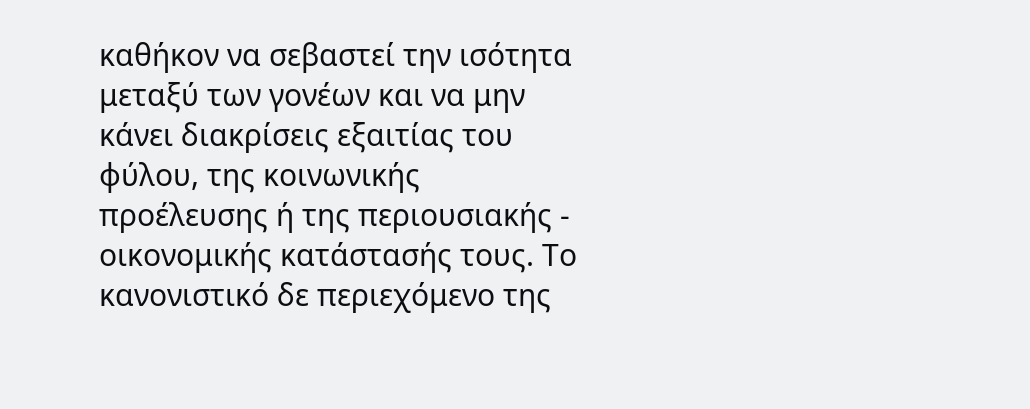καθήκον να σεβαστεί την ισότητα μεταξύ των γονέων και να μην κάνει διακρίσεις εξαιτίας του φύλου, της κοινωνικής προέλευσης ή της περιουσιακής - οικονομικής κατάστασής τους. Το κανονιστικό δε περιεχόμενο της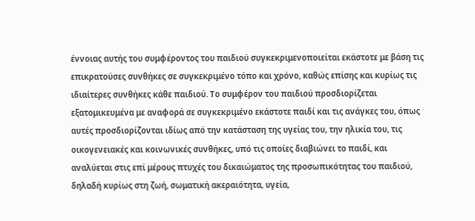έννοιας αυτής του συμφέροντος του παιδιού συγκεκριμενοποιείται εκάστοτε με βάση τις επικρατούσες συνθήκες σε συγκεκριμένο τόπο και χρόνο, καθώς επίσης και κυρίως τις ιδιαίτερες συνθήκες κάθε παιδιού. Το συμφέρον του παιδιού προσδιορίζεται εξατομικευμένα με αναφορά σε συγκεκριμένο εκάστοτε παιδί και τις ανάγκες του, όπως αυτές προσδιορίζονται ιδίως από την κατάσταση της υγείας του, την ηλικία του, τις οικογενειακές και κοινωνικές συνθήκες, υπό τις οποίες διαβιώνει το παιδί, και αναλύεται στις επί μέρους πτυχές του δικαιώματος της προσωπικότητας του παιδιού, δηλαδή κυρίως στη ζωή, σωματική ακεραιότητα, υγεία,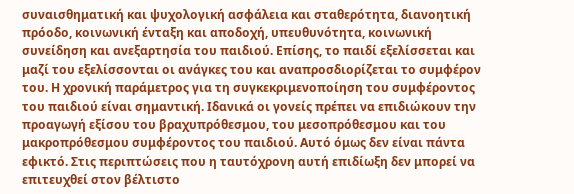συναισθηματική και ψυχολογική ασφάλεια και σταθερότητα, διανοητική πρόοδο, κοινωνική ένταξη και αποδοχή, υπευθυνότητα, κοινωνική συνείδηση και ανεξαρτησία του παιδιού. Επίσης, το παιδί εξελίσσεται και μαζί του εξελίσσονται οι ανάγκες του και αναπροσδιορίζεται το συμφέρον του. Η χρονική παράμετρος για τη συγκεκριμενοποίηση του συμφέροντος του παιδιού είναι σημαντική. Ιδανικά οι γονείς πρέπει να επιδιώκουν την προαγωγή εξίσου του βραχυπρόθεσμου, του μεσοπρόθεσμου και του μακροπρόθεσμου συμφέροντος του παιδιού. Αυτό όμως δεν είναι πάντα εφικτό. Στις περιπτώσεις που η ταυτόχρονη αυτή επιδίωξη δεν μπορεί να επιτευχθεί στον βέλτιστο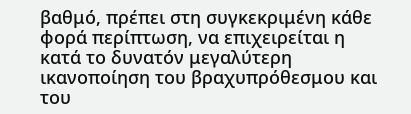βαθμό, πρέπει στη συγκεκριμένη κάθε φορά περίπτωση, να επιχειρείται η κατά το δυνατόν μεγαλύτερη ικανοποίηση του βραχυπρόθεσμου και του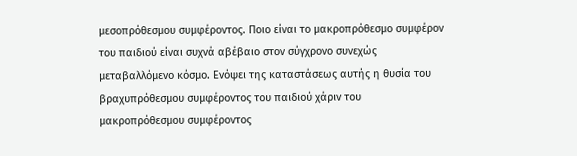μεσοπρόθεσμου συμφέροντος. Ποιο είναι το μακροπρόθεσμο συμφέρον του παιδιού είναι συχνά αβέβαιο στον σύγχρονο συνεχώς μεταβαλλόμενο κόσμο. Ενόψει της καταστάσεως αυτής η θυσία του βραχυπρόθεσμου συμφέροντος του παιδιού χάριν του μακροπρόθεσμου συμφέροντος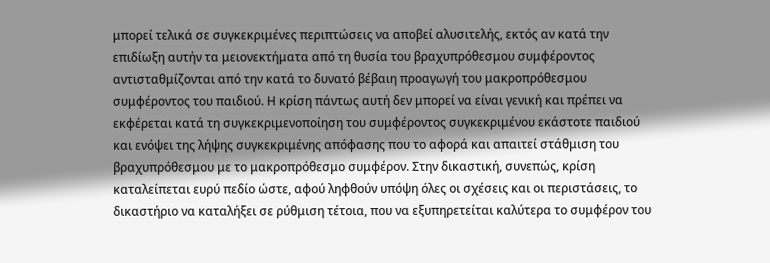μπορεί τελικά σε συγκεκριμένες περιπτώσεις να αποβεί αλυσιτελής, εκτός αν κατά την επιδίωξη αυτήν τα μειονεκτήματα από τη θυσία του βραχυπρόθεσμου συμφέροντος αντισταθμίζονται από την κατά το δυνατό βέβαιη προαγωγή του μακροπρόθεσμου συμφέροντος του παιδιού. Η κρίση πάντως αυτή δεν μπορεί να είναι γενική και πρέπει να εκφέρεται κατά τη συγκεκριμενοποίηση του συμφέροντος συγκεκριμένου εκάστοτε παιδιού και ενόψει της λήψης συγκεκριμένης απόφασης που το αφορά και απαιτεί στάθμιση του βραχυπρόθεσμου με το μακροπρόθεσμο συμφέρον. Στην δικαστική, συνεπώς, κρίση καταλείπεται ευρύ πεδίο ώστε, αφού ληφθούν υπόψη όλες οι σχέσεις και οι περιστάσεις, το δικαστήριο να καταλήξει σε ρύθμιση τέτοια, που να εξυπηρετείται καλύτερα το συμφέρον του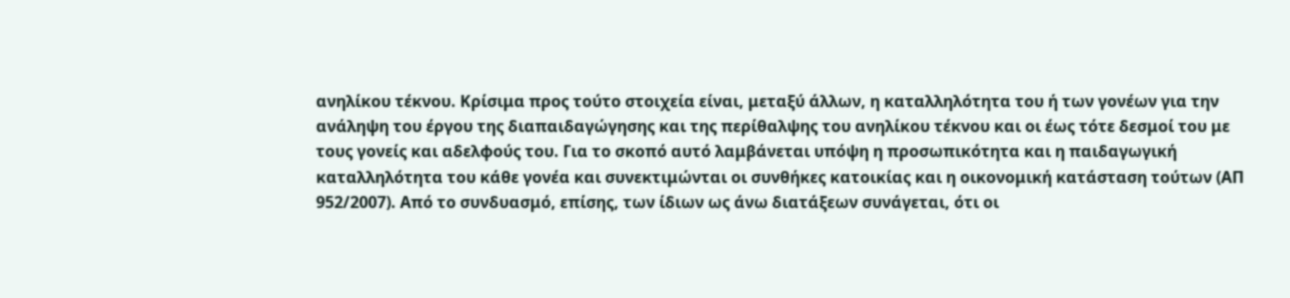ανηλίκου τέκνου. Κρίσιμα προς τούτο στοιχεία είναι, μεταξύ άλλων, η καταλληλότητα του ή των γονέων για την ανάληψη του έργου της διαπαιδαγώγησης και της περίθαλψης του ανηλίκου τέκνου και οι έως τότε δεσμοί του με τους γονείς και αδελφούς του. Για το σκοπό αυτό λαμβάνεται υπόψη η προσωπικότητα και η παιδαγωγική καταλληλότητα του κάθε γονέα και συνεκτιμώνται οι συνθήκες κατοικίας και η οικονομική κατάσταση τούτων (ΑΠ 952/2007). Από το συνδυασμό, επίσης, των ίδιων ως άνω διατάξεων συνάγεται, ότι οι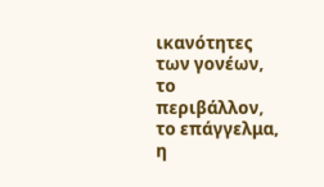ικανότητες των γονέων, το περιβάλλον, το επάγγελμα, η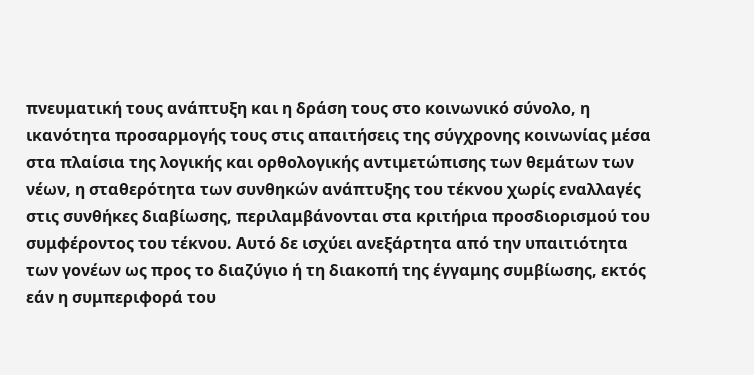πνευματική τους ανάπτυξη και η δράση τους στο κοινωνικό σύνολο, η ικανότητα προσαρμογής τους στις απαιτήσεις της σύγχρονης κοινωνίας μέσα στα πλαίσια της λογικής και ορθολογικής αντιμετώπισης των θεμάτων των νέων, η σταθερότητα των συνθηκών ανάπτυξης του τέκνου χωρίς εναλλαγές στις συνθήκες διαβίωσης, περιλαμβάνονται στα κριτήρια προσδιορισμού του συμφέροντος του τέκνου. Αυτό δε ισχύει ανεξάρτητα από την υπαιτιότητα των γονέων ως προς το διαζύγιο ή τη διακοπή της έγγαμης συμβίωσης, εκτός εάν η συμπεριφορά του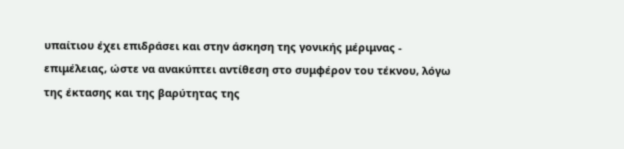υπαίτιου έχει επιδράσει και στην άσκηση της γονικής μέριμνας - επιμέλειας, ώστε να ανακύπτει αντίθεση στο συμφέρον του τέκνου, λόγω της έκτασης και της βαρύτητας της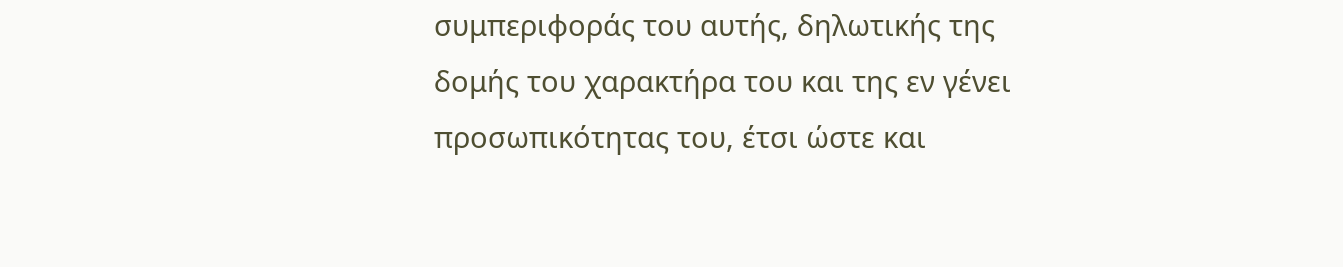συμπεριφοράς του αυτής, δηλωτικής της δομής του χαρακτήρα του και της εν γένει προσωπικότητας του, έτσι ώστε και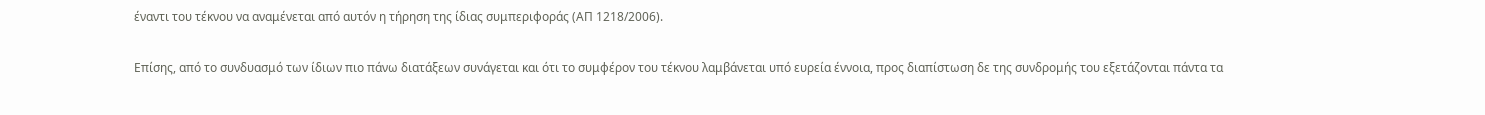έναντι του τέκνου να αναμένεται από αυτόν η τήρηση της ίδιας συμπεριφοράς (ΑΠ 1218/2006).

Επίσης, από το συνδυασμό των ίδιων πιο πάνω διατάξεων συνάγεται και ότι το συμφέρον του τέκνου λαμβάνεται υπό ευρεία έννοια, προς διαπίστωση δε της συνδρομής του εξετάζονται πάντα τα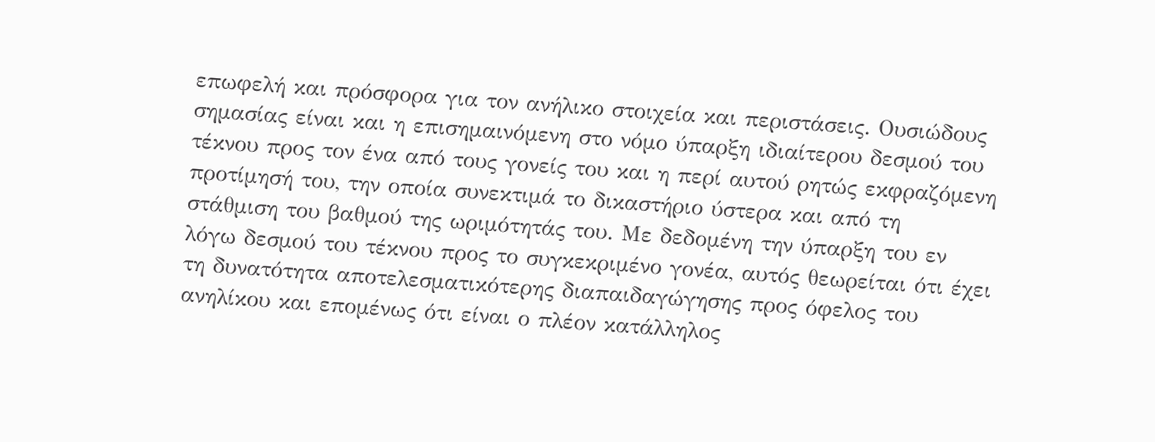επωφελή και πρόσφορα για τον ανήλικο στοιχεία και περιστάσεις. Ουσιώδους σημασίας είναι και η επισημαινόμενη στο νόμο ύπαρξη ιδιαίτερου δεσμού του τέκνου προς τον ένα από τους γονείς του και η περί αυτού ρητώς εκφραζόμενη προτίμησή του, την οποία συνεκτιμά το δικαστήριο ύστερα και από τη στάθμιση του βαθμού της ωριμότητάς του. Με δεδομένη την ύπαρξη του εν λόγω δεσμού του τέκνου προς το συγκεκριμένο γονέα, αυτός θεωρείται ότι έχει τη δυνατότητα αποτελεσματικότερης διαπαιδαγώγησης προς όφελος του ανηλίκου και επομένως ότι είναι ο πλέον κατάλληλος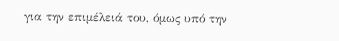για την επιμέλειά του, όμως υπό την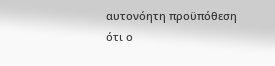αυτονόητη προϋπόθεση ότι ο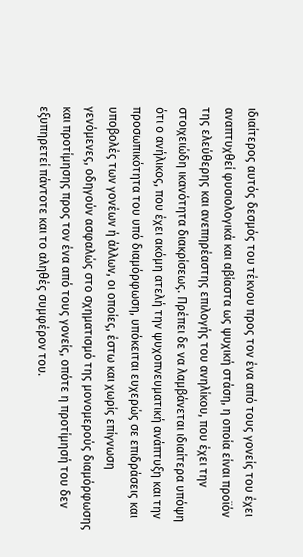ιδιαίτερος αυτός δεσμός του τέκνου προς τον ένα από τους γονείς του έχει αναπτυχθεί φυσιολογικά και αβίαστα ως ψυχική στάση, η οποία είναι προϊόν της ελεύθερης και ανεπηρέαστης επιλογής του ανηλίκου, που έχει την στοιχειώδη ικανότητα διακρίσεως. Πρέπει δε να λαμβάνεται ιδιαίτερα υπόψη ότι ο ανήλικος, που έχει ακόμη ατελή την ψυχοπνευματική ανάπτυξη και την προσωπικότητα του υπό διαμόρφωση, υπόκειται ευχερώς σε επιδράσεις και υποβολές των γονέων ή άλλων, οι οποίες, έστω και χωρίς επίγνωση γενόμενες, οδηγούν ασφαλώς στο σχηματισμό της μονομερούς διαμόρφωσης και προτίμησης προς τον ένα από τους γονείς, οπότε η προτίμησή του δεν εξυπηρετεί πάντοτε και το αληθές συμφέρον του.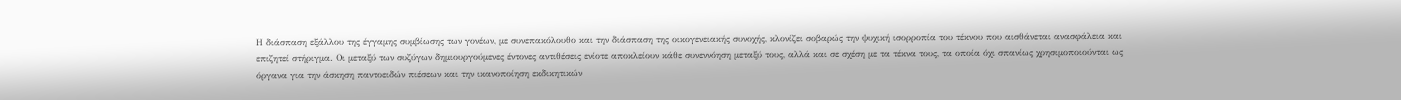Η διάσπαση εξάλλου της έγγαμης συμβίωσης των γονέων, με συνεπακόλουθο και την διάσπαση της οικογενειακής συνοχής, κλονίζει σοβαρώς την ψυχική ισορροπία του τέκνου που αισθάνεται ανασφάλεια και επιζητεί στήριγμα. Οι μεταξύ των συζύγων δημιουργούμενες έντονες αντιθέσεις ενίοτε αποκλείουν κάθε συνεννόηση μεταξύ τους, αλλά και σε σχέση με τα τέκνα τους, τα οποία όχι σπανίως χρησιμοποιούνται ως όργανα για την άσκηση παντοειδών πιέσεων και την ικανοποίηση εκδικητικών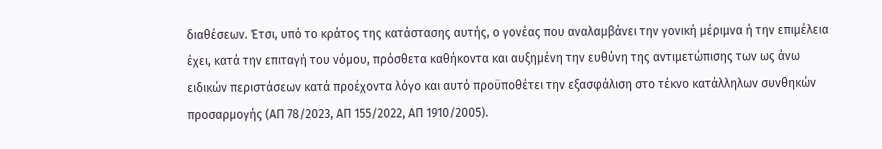διαθέσεων. Έτσι, υπό το κράτος της κατάστασης αυτής, ο γονέας που αναλαμβάνει την γονική μέριμνα ή την επιμέλεια έχει, κατά την επιταγή του νόμου, πρόσθετα καθήκοντα και αυξημένη την ευθύνη της αντιμετώπισης των ως άνω ειδικών περιστάσεων κατά προέχοντα λόγο και αυτό προϋποθέτει την εξασφάλιση στο τέκνο κατάλληλων συνθηκών προσαρμογής (ΑΠ 78/2023, ΑΠ 155/2022, ΑΠ 1910/2005).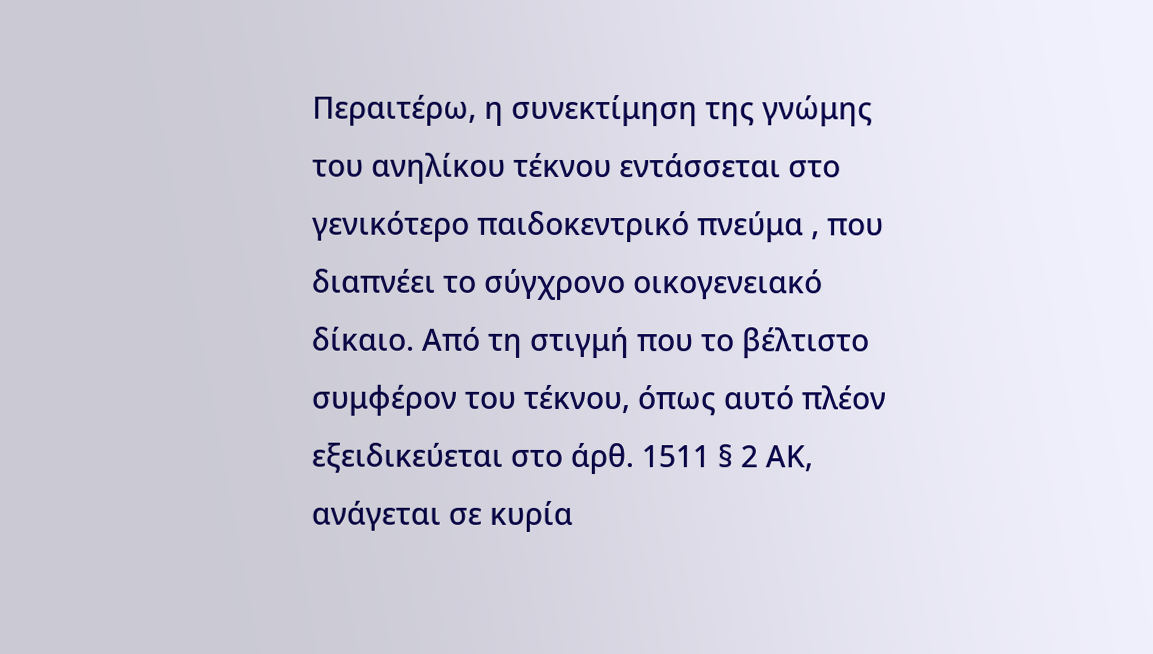Περαιτέρω, η συνεκτίμηση της γνώμης του ανηλίκου τέκνου εντάσσεται στο γενικότερο παιδοκεντρικό πνεύμα , που διαπνέει το σύγχρονο οικογενειακό δίκαιο. Από τη στιγμή που το βέλτιστο συμφέρον του τέκνου, όπως αυτό πλέον εξειδικεύεται στο άρθ. 1511 § 2 ΑΚ, ανάγεται σε κυρία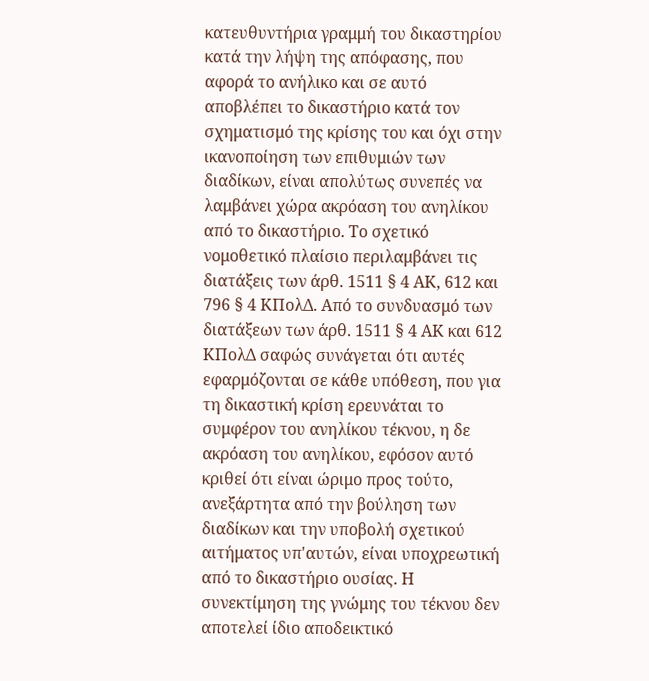κατευθυντήρια γραμμή του δικαστηρίου κατά την λήψη της απόφασης, που αφορά το ανήλικο και σε αυτό αποβλέπει το δικαστήριο κατά τον σχηματισμό της κρίσης του και όχι στην ικανοποίηση των επιθυμιών των διαδίκων, είναι απολύτως συνεπές να λαμβάνει χώρα ακρόαση του ανηλίκου από το δικαστήριο. Το σχετικό νομοθετικό πλαίσιο περιλαμβάνει τις διατάξεις των άρθ. 1511 § 4 ΑΚ, 612 και 796 § 4 ΚΠολΔ. Από το συνδυασμό των διατάξεων των άρθ. 1511 § 4 ΑΚ και 612 ΚΠολΔ σαφώς συνάγεται ότι αυτές εφαρμόζονται σε κάθε υπόθεση, που για τη δικαστική κρίση ερευνάται το συμφέρον του ανηλίκου τέκνου, η δε ακρόαση του ανηλίκου, εφόσον αυτό κριθεί ότι είναι ώριμο προς τούτο, ανεξάρτητα από την βούληση των διαδίκων και την υποβολή σχετικού αιτήματος υπ'αυτών, είναι υποχρεωτική από το δικαστήριο ουσίας. Η συνεκτίμηση της γνώμης του τέκνου δεν αποτελεί ίδιο αποδεικτικό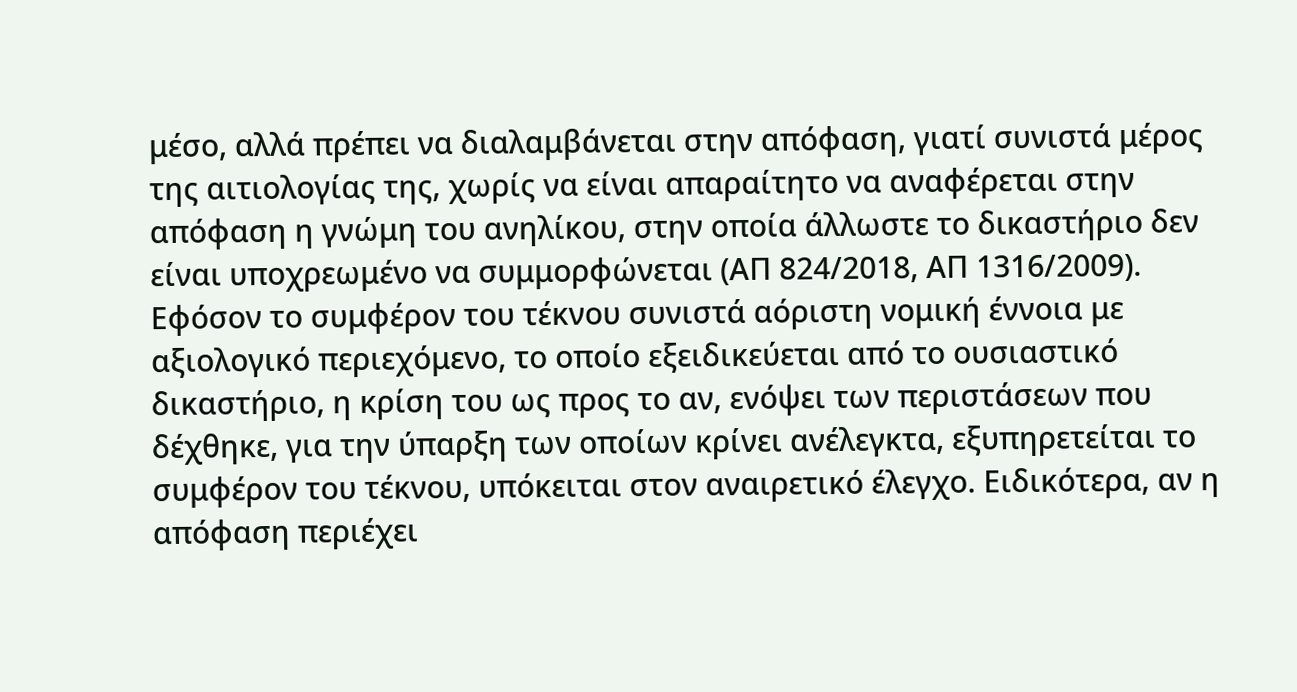μέσο, αλλά πρέπει να διαλαμβάνεται στην απόφαση, γιατί συνιστά μέρος της αιτιολογίας της, χωρίς να είναι απαραίτητο να αναφέρεται στην απόφαση η γνώμη του ανηλίκου, στην οποία άλλωστε το δικαστήριο δεν είναι υποχρεωμένο να συμμορφώνεται (ΑΠ 824/2018, ΑΠ 1316/2009). Εφόσον το συμφέρον του τέκνου συνιστά αόριστη νομική έννοια με αξιολογικό περιεχόμενο, το οποίο εξειδικεύεται από το ουσιαστικό δικαστήριο, η κρίση του ως προς το αν, ενόψει των περιστάσεων που δέχθηκε, για την ύπαρξη των οποίων κρίνει ανέλεγκτα, εξυπηρετείται το συμφέρον του τέκνου, υπόκειται στον αναιρετικό έλεγχο. Ειδικότερα, αν η απόφαση περιέχει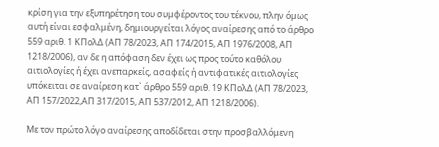κρίση για την εξυπηρέτηση του συμφέροντος του τέκνου, πλην όμως αυτή είναι εσφαλμένη, δημιουργείται λόγος αναίρεσης από το άρθρο 559 αριθ. 1 ΚΠολΔ (ΑΠ 78/2023, ΑΠ 174/2015, ΑΠ 1976/2008, ΑΠ 1218/2006), αν δε η απόφαση δεν έχει ως προς τούτο καθόλου αιτιολογίες ή έχει ανεπαρκείς, ασαφείς ή αντιφατικές αιτιολογίες υπόκειται σε αναίρεση κατ` άρθρο 559 αριθ. 19 ΚΠολΔ (ΑΠ 78/2023, ΑΠ 157/2022,ΑΠ 317/2015, ΑΠ 537/2012, ΑΠ 1218/2006).

Με τον πρώτο λόγο αναίρεσης αποδίδεται στην προσβαλλόμενη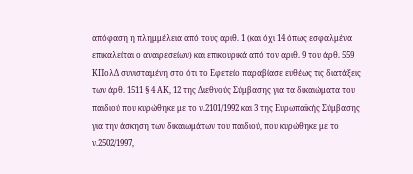απόφαση η πλημμέλεια από τους αριθ. 1 (και όχι 14 όπως εσφαλμένα επικαλείται ο αναιρεσείων) και επικουρικά από τον αριθ. 9 του άρθ. 559 ΚΠολΔ συνισταμένη στο ότι το Εφετείο παραβίασε ευθέως τις διατάξεις των άρθ. 1511 § 4 ΑΚ, 12 της Διεθνούς Σύμβασης για τα δικαιώματα του παιδιού που κυρώθηκε με το ν.2101/1992 και 3 της Ευρωπαϊκής Σύμβασης για την άσκηση των δικαιωμάτων του παιδιού, που κυρώθηκε με το ν.2502/1997,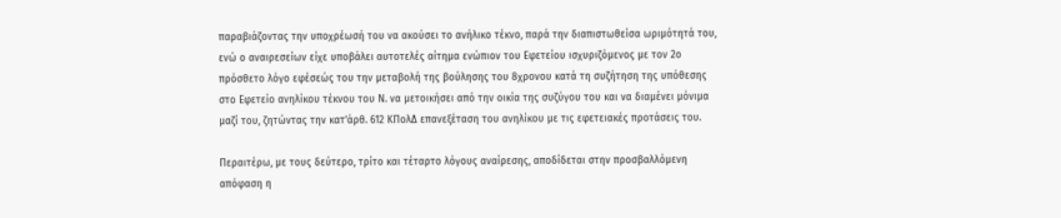παραβιάζοντας την υποχρέωσή του να ακούσει το ανήλικο τέκνο, παρά την διαπιστωθείσα ωριμότητά του, ενώ ο αναιρεσείων είχε υποβάλει αυτοτελές αίτημα ενώπιον του Εφετείου ισχυριζόμενος με τον 2ο πρόσθετο λόγο εφέσεώς του την μεταβολή της βούλησης του 8χρονου κατά τη συζήτηση της υπόθεσης στο Εφετείο ανηλίκου τέκνου του Ν. να μετοικήσει από την οικία της συζύγου του και να διαμένει μόνιμα μαζί του, ζητώντας την κατ'άρθ. 612 ΚΠολΔ επανεξέταση του ανηλίκου με τις εφετειακές προτάσεις του.

Περαιτέρω, με τους δεύτερο, τρίτο και τέταρτο λόγους αναίρεσης, αποδίδεται στην προσβαλλόμενη απόφαση η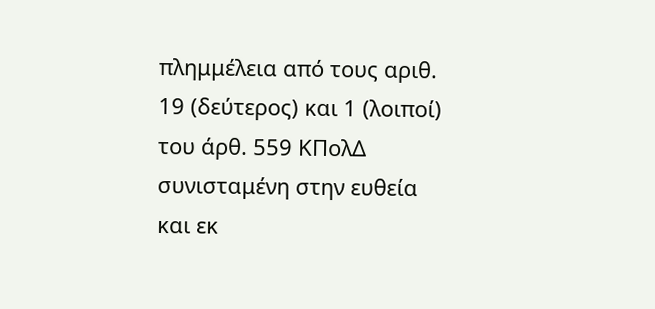πλημμέλεια από τους αριθ. 19 (δεύτερος) και 1 (λοιποί) του άρθ. 559 ΚΠολΔ συνισταμένη στην ευθεία και εκ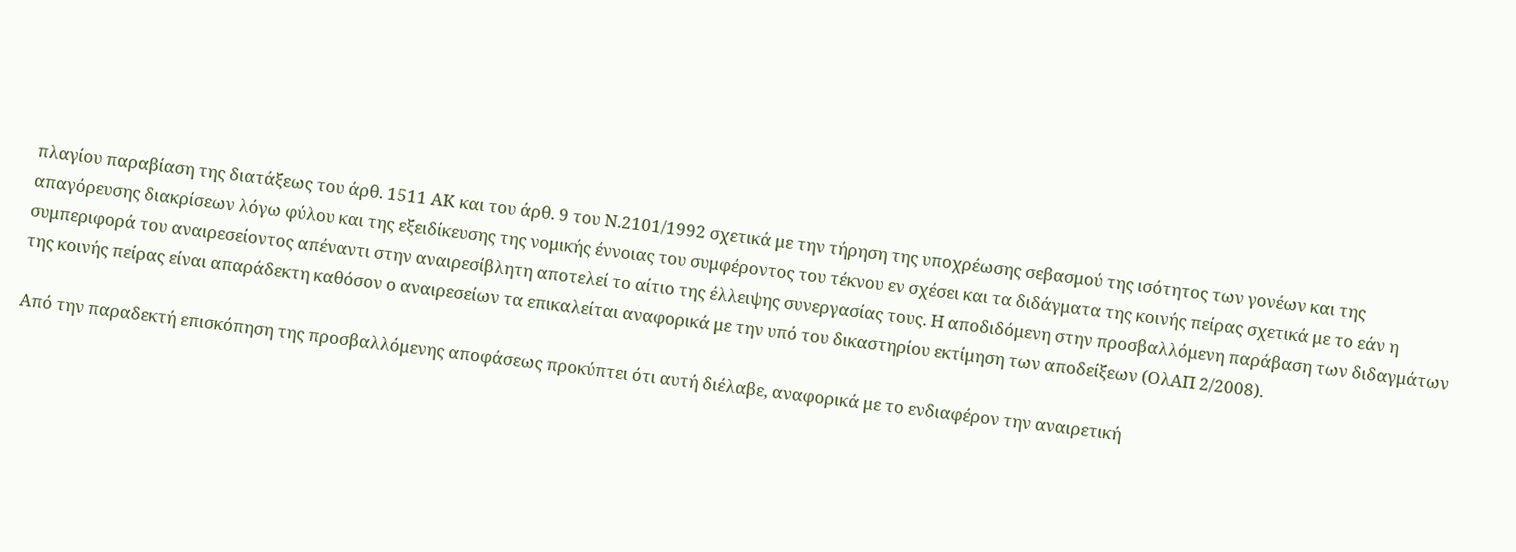πλαγίου παραβίαση της διατάξεως του άρθ. 1511 ΑΚ και του άρθ. 9 του Ν.2101/1992 σχετικά με την τήρηση της υποχρέωσης σεβασμού της ισότητος των γονέων και της απαγόρευσης διακρίσεων λόγω φύλου και της εξειδίκευσης της νομικής έννοιας του συμφέροντος του τέκνου εν σχέσει και τα διδάγματα της κοινής πείρας σχετικά με το εάν η συμπεριφορά του αναιρεσείοντος απέναντι στην αναιρεσίβλητη αποτελεί το αίτιο της έλλειψης συνεργασίας τους. Η αποδιδόμενη στην προσβαλλόμενη παράβαση των διδαγμάτων της κοινής πείρας είναι απαράδεκτη καθόσον ο αναιρεσείων τα επικαλείται αναφορικά με την υπό του δικαστηρίου εκτίμηση των αποδείξεων (ΟλΑΠ 2/2008).

Από την παραδεκτή επισκόπηση της προσβαλλόμενης αποφάσεως προκύπτει ότι αυτή διέλαβε, αναφορικά με το ενδιαφέρον την αναιρετική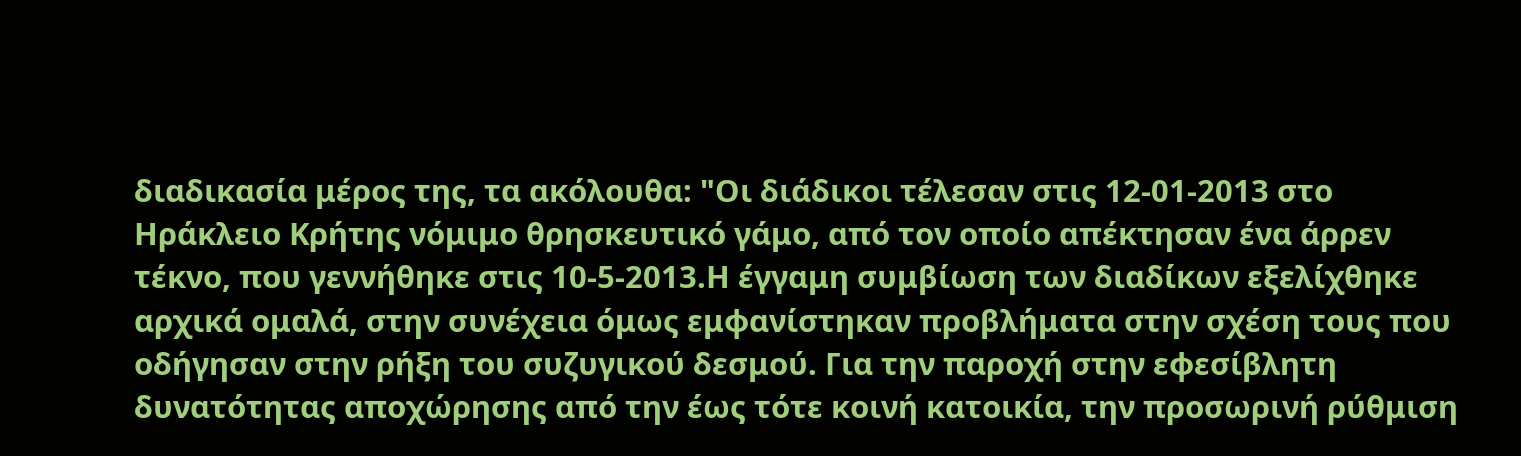διαδικασία μέρος της, τα ακόλουθα: "Οι διάδικοι τέλεσαν στις 12-01-2013 στο Ηράκλειο Κρήτης νόμιμο θρησκευτικό γάμο, από τον οποίο απέκτησαν ένα άρρεν τέκνο, που γεννήθηκε στις 10-5-2013.Η έγγαμη συμβίωση των διαδίκων εξελίχθηκε αρχικά ομαλά, στην συνέχεια όμως εμφανίστηκαν προβλήματα στην σχέση τους που οδήγησαν στην ρήξη του συζυγικού δεσμού. Για την παροχή στην εφεσίβλητη δυνατότητας αποχώρησης από την έως τότε κοινή κατοικία, την προσωρινή ρύθμιση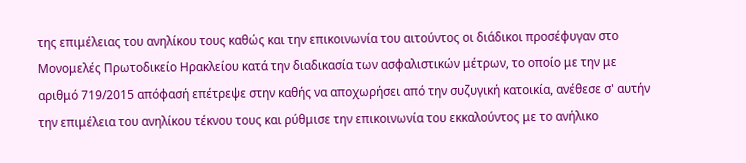της επιμέλειας του ανηλίκου τους καθώς και την επικοινωνία του αιτούντος οι διάδικοι προσέφυγαν στο Μονομελές Πρωτοδικείο Ηρακλείου κατά την διαδικασία των ασφαλιστικών μέτρων, το οποίο με την με αριθμό 719/2015 απόφασή επέτρεψε στην καθής να αποχωρήσει από την συζυγική κατοικία, ανέθεσε σ' αυτήν την επιμέλεια του ανηλίκου τέκνου τους και ρύθμισε την επικοινωνία του εκκαλούντος με το ανήλικο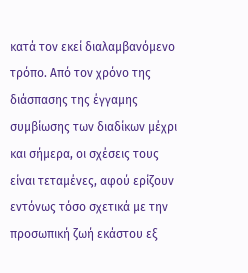κατά τον εκεί διαλαμβανόμενο τρόπο. Από τον χρόνο της διάσπασης της έγγαμης συμβίωσης των διαδίκων μέχρι και σήμερα, οι σχέσεις τους είναι τεταμένες, αφού ερίζουν εντόνως τόσο σχετικά με την προσωπική ζωή εκάστου εξ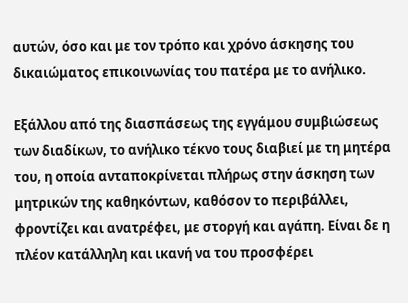αυτών, όσο και με τον τρόπο και χρόνο άσκησης του δικαιώματος επικοινωνίας του πατέρα με το ανήλικο.

Εξάλλου από της διασπάσεως της εγγάμου συμβιώσεως των διαδίκων, το ανήλικο τέκνο τους διαβιεί με τη μητέρα του, η οποία ανταποκρίνεται πλήρως στην άσκηση των μητρικών της καθηκόντων, καθόσον το περιβάλλει, φροντίζει και ανατρέφει, με στοργή και αγάπη. Είναι δε η πλέον κατάλληλη και ικανή να του προσφέρει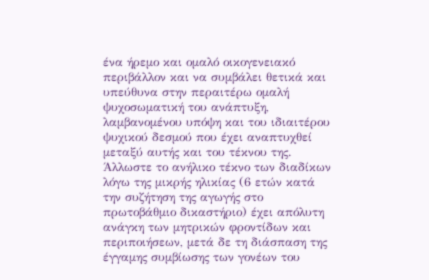ένα ήρεμο και ομαλό οικογενειακό περιβάλλον και να συμβάλει θετικά και υπεύθυνα στην περαιτέρω ομαλή ψυχοσωματική του ανάπτυξη, λαμβανομένου υπόψη και του ιδιαιτέρου ψυχικού δεσμού που έχει αναπτυχθεί μεταξύ αυτής και του τέκνου της. Άλλωστε το ανήλικο τέκνο των διαδίκων λόγω της μικρής ηλικίας (6 ετών κατά την συζήτηση της αγωγής στο πρωτοβάθμιο δικαστήριο) έχει απόλυτη ανάγκη των μητρικών φροντίδων και περιποιήσεων, μετά δε τη διάσπαση της έγγαμης συμβίωσης των γονέων του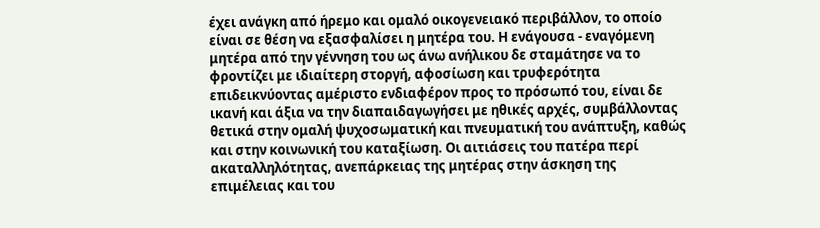έχει ανάγκη από ήρεμο και ομαλό οικογενειακό περιβάλλον, το οποίο είναι σε θέση να εξασφαλίσει η μητέρα του. Η ενάγουσα - εναγόμενη μητέρα από την γέννηση του ως άνω ανήλικου δε σταμάτησε να το φροντίζει με ιδιαίτερη στοργή, αφοσίωση και τρυφερότητα επιδεικνύοντας αμέριστο ενδιαφέρον προς το πρόσωπό του, είναι δε ικανή και άξια να την διαπαιδαγωγήσει με ηθικές αρχές, συμβάλλοντας θετικά στην ομαλή ψυχοσωματική και πνευματική του ανάπτυξη, καθώς και στην κοινωνική του καταξίωση. Οι αιτιάσεις του πατέρα περί ακαταλληλότητας, ανεπάρκειας της μητέρας στην άσκηση της επιμέλειας και του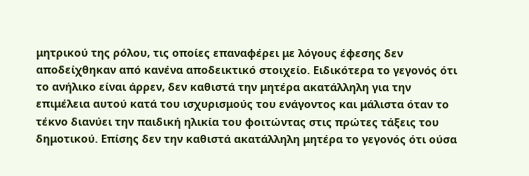μητρικού της ρόλου, τις οποίες επαναφέρει με λόγους έφεσης δεν αποδείχθηκαν από κανένα αποδεικτικό στοιχείο. Ειδικότερα το γεγονός ότι το ανήλικο είναι άρρεν, δεν καθιστά την μητέρα ακατάλληλη για την επιμέλεια αυτού κατά του ισχυρισμούς του ενάγοντος και μάλιστα όταν το τέκνο διανύει την παιδική ηλικία του φοιτώντας στις πρώτες τάξεις του δημοτικού. Επίσης δεν την καθιστά ακατάλληλη μητέρα το γεγονός ότι ούσα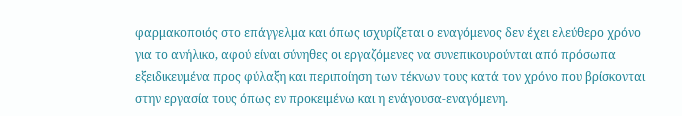φαρμακοποιός στο επάγγελμα και όπως ισχυρίζεται ο εναγόμενος δεν έχει ελεύθερο χρόνο για το ανήλικο, αφού είναι σύνηθες οι εργαζόμενες να συνεπικουρούνται από πρόσωπα εξειδικευμένα προς φύλαξη και περιποίηση των τέκνων τους κατά τον χρόνο που βρίσκονται στην εργασία τους όπως εν προκειμένω και η ενάγουσα-εναγόμενη.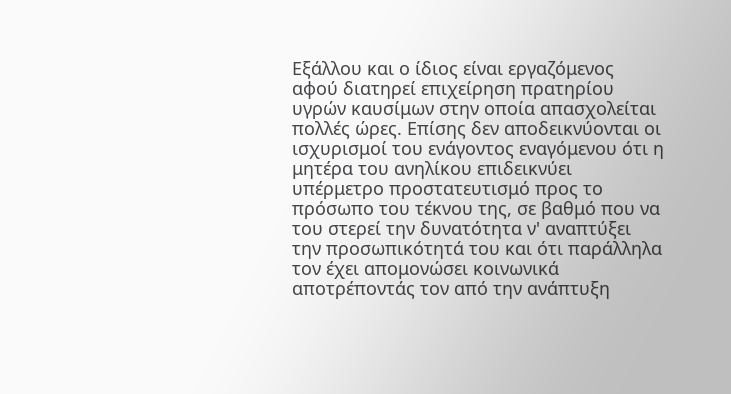Εξάλλου και ο ίδιος είναι εργαζόμενος αφού διατηρεί επιχείρηση πρατηρίου υγρών καυσίμων στην οποία απασχολείται πολλές ώρες. Επίσης δεν αποδεικνύονται οι ισχυρισμοί του ενάγοντος εναγόμενου ότι η μητέρα του ανηλίκου επιδεικνύει υπέρμετρο προστατευτισμό προς το πρόσωπο του τέκνου της, σε βαθμό που να του στερεί την δυνατότητα ν' αναπτύξει την προσωπικότητά του και ότι παράλληλα τον έχει απομονώσει κοινωνικά αποτρέποντάς τον από την ανάπτυξη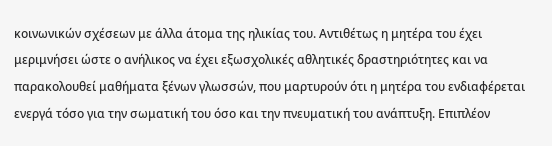κοινωνικών σχέσεων με άλλα άτομα της ηλικίας του. Αντιθέτως η μητέρα του έχει μεριμνήσει ώστε ο ανήλικος να έχει εξωσχολικές αθλητικές δραστηριότητες και να παρακολουθεί μαθήματα ξένων γλωσσών, που μαρτυρούν ότι η μητέρα του ενδιαφέρεται ενεργά τόσο για την σωματική του όσο και την πνευματική του ανάπτυξη. Επιπλέον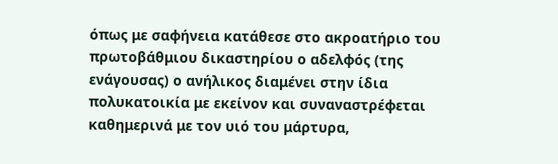όπως με σαφήνεια κατάθεσε στο ακροατήριο του πρωτοβάθμιου δικαστηρίου ο αδελφός (της ενάγουσας) ο ανήλικος διαμένει στην ίδια πολυκατοικία με εκείνον και συναναστρέφεται καθημερινά με τον υιό του μάρτυρα,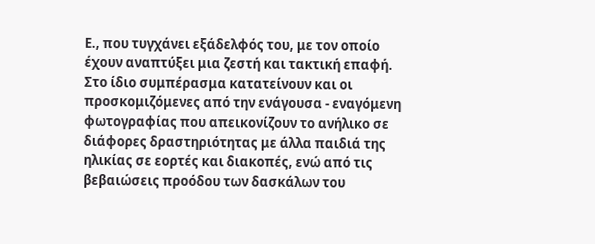Ε., που τυγχάνει εξάδελφός του, με τον οποίο έχουν αναπτύξει μια ζεστή και τακτική επαφή. Στο ίδιο συμπέρασμα κατατείνουν και οι προσκομιζόμενες από την ενάγουσα - εναγόμενη φωτογραφίας που απεικονίζουν το ανήλικο σε διάφορες δραστηριότητας με άλλα παιδιά της ηλικίας σε εορτές και διακοπές, ενώ από τις βεβαιώσεις προόδου των δασκάλων του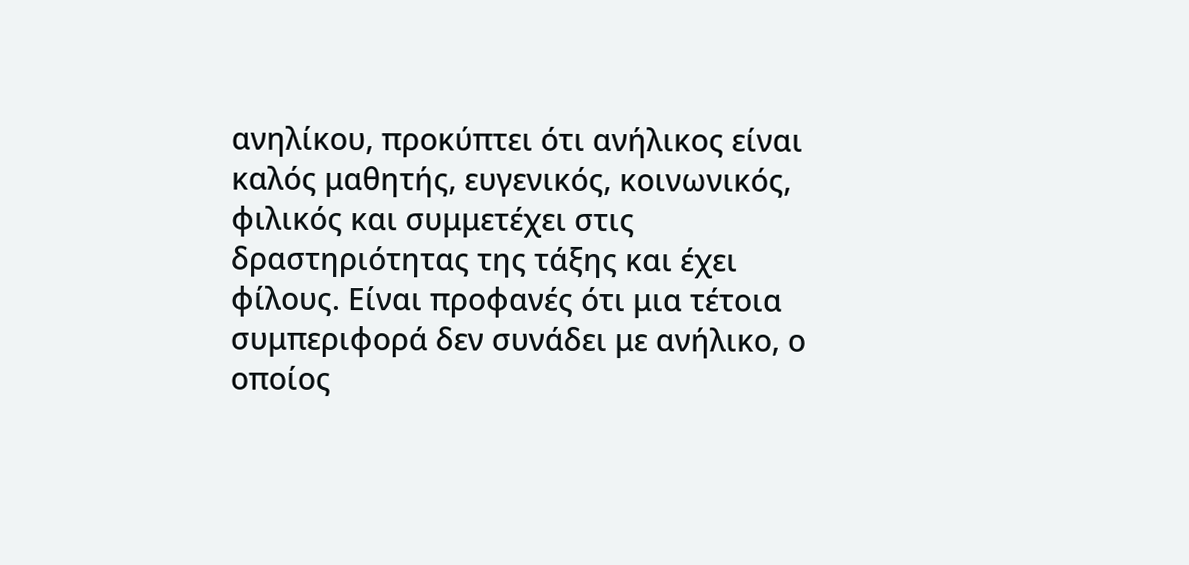ανηλίκου, προκύπτει ότι ανήλικος είναι καλός μαθητής, ευγενικός, κοινωνικός, φιλικός και συμμετέχει στις δραστηριότητας της τάξης και έχει φίλους. Είναι προφανές ότι μια τέτοια συμπεριφορά δεν συνάδει με ανήλικο, ο οποίος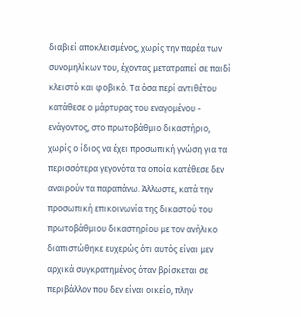διαβιεί αποκλεισμένος, χωρίς την παρέα των συνομηλίκων του, έχοντας μετατραπεί σε παιδί κλειστό και φοβικό. Τα όσα περί αντιθέτου κατάθεσε ο μάρτυρας του εναγομένου - ενάγοντος, στο πρωτοβάθμιο δικαστήριο, χωρίς ο ίδιος να έχει προσωπική γνώση για τα περισσότερα γεγονότα τα οποία κατέθεσε δεν αναιρούν τα παραπάνω. Άλλωστε, κατά την προσωπική επικοινωνία της δικαστού του πρωτοβάθμιου δικαστηρίου με τον ανήλικο διαπιστώθηκε ευχερώς ότι αυτός είναι μεν αρχικά συγκρατημένος όταν βρίσκεται σε περιβάλλον που δεν είναι οικείο, πλην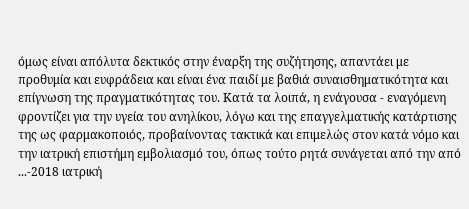όμως είναι απόλυτα δεκτικός στην έναρξη της συζήτησης, απαντάει με προθυμία και ευφράδεια και είναι ένα παιδί με βαθιά συναισθηματικότητα και επίγνωση της πραγματικότητας του. Κατά τα λοιπά, η ενάγουσα - εναγόμενη φροντίζει για την υγεία του ανηλίκου, λόγω και της επαγγελματικής κατάρτισης της ως φαρμακοποιός, προβαίνοντας τακτικά και επιμελώς στον κατά νόμο και την ιατρική επιστήμη εμβολιασμό του, όπως τούτο ρητά συνάγεται από την από ...-2018 ιατρική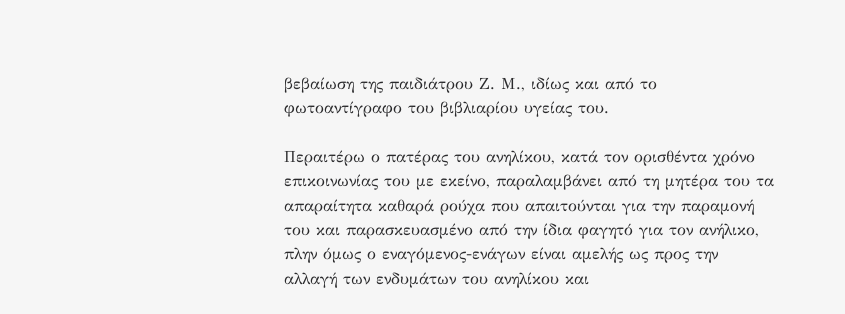βεβαίωση της παιδιάτρου Ζ. Μ., ιδίως και από το φωτοαντίγραφο του βιβλιαρίου υγείας του.

Περαιτέρω ο πατέρας του ανηλίκου, κατά τον ορισθέντα χρόνο επικοινωνίας του με εκείνο, παραλαμβάνει από τη μητέρα του τα απαραίτητα καθαρά ρούχα που απαιτούνται για την παραμονή του και παρασκευασμένο από την ίδια φαγητό για τον ανήλικο, πλην όμως ο εναγόμενος-ενάγων είναι αμελής ως προς την αλλαγή των ενδυμάτων του ανηλίκου και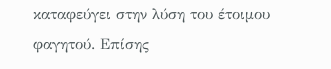καταφεύγει στην λύση του έτοιμου φαγητού. Επίσης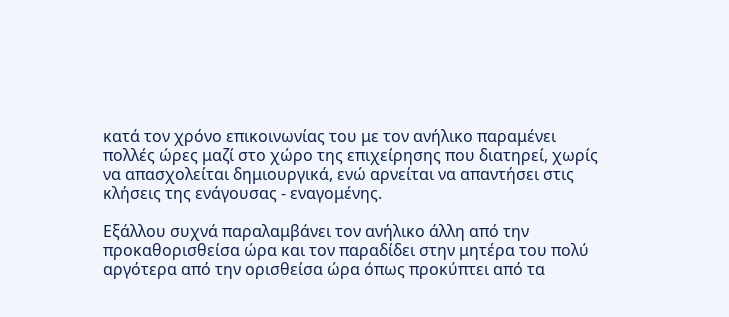κατά τον χρόνο επικοινωνίας του με τον ανήλικο παραμένει πολλές ώρες μαζί στο χώρο της επιχείρησης που διατηρεί, χωρίς να απασχολείται δημιουργικά, ενώ αρνείται να απαντήσει στις κλήσεις της ενάγουσας - εναγομένης.

Εξάλλου συχνά παραλαμβάνει τον ανήλικο άλλη από την προκαθορισθείσα ώρα και τον παραδίδει στην μητέρα του πολύ αργότερα από την ορισθείσα ώρα όπως προκύπτει από τα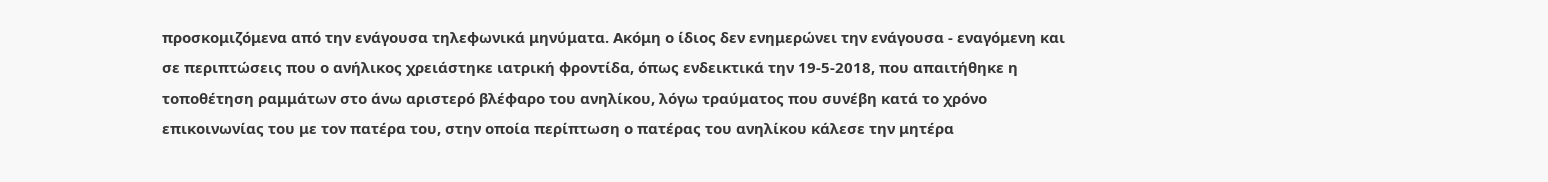προσκομιζόμενα από την ενάγουσα τηλεφωνικά μηνύματα. Ακόμη ο ίδιος δεν ενημερώνει την ενάγουσα - εναγόμενη και σε περιπτώσεις που ο ανήλικος χρειάστηκε ιατρική φροντίδα, όπως ενδεικτικά την 19-5-2018, που απαιτήθηκε η τοποθέτηση ραμμάτων στο άνω αριστερό βλέφαρο του ανηλίκου, λόγω τραύματος που συνέβη κατά το χρόνο επικοινωνίας του με τον πατέρα του, στην οποία περίπτωση ο πατέρας του ανηλίκου κάλεσε την μητέρα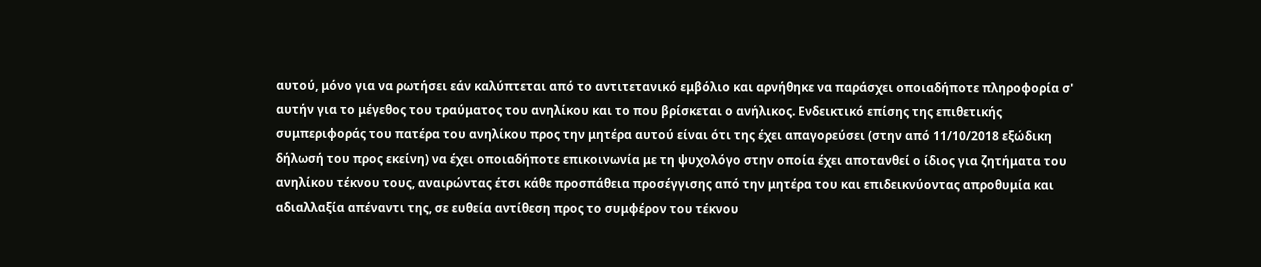αυτού, μόνο για να ρωτήσει εάν καλύπτεται από το αντιτετανικό εμβόλιο και αρνήθηκε να παράσχει οποιαδήποτε πληροφορία σ' αυτήν για το μέγεθος του τραύματος του ανηλίκου και το που βρίσκεται ο ανήλικος. Ενδεικτικό επίσης της επιθετικής συμπεριφοράς του πατέρα του ανηλίκου προς την μητέρα αυτού είναι ότι της έχει απαγορεύσει (στην από 11/10/2018 εξώδικη δήλωσή του προς εκείνη) να έχει οποιαδήποτε επικοινωνία με τη ψυχολόγο στην οποία έχει αποτανθεί ο ίδιος για ζητήματα του ανηλίκου τέκνου τους, αναιρώντας έτσι κάθε προσπάθεια προσέγγισης από την μητέρα του και επιδεικνύοντας απροθυμία και αδιαλλαξία απέναντι της, σε ευθεία αντίθεση προς το συμφέρον του τέκνου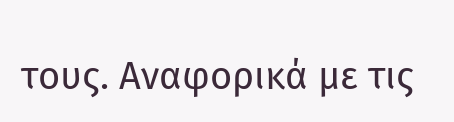τους. Αναφορικά με τις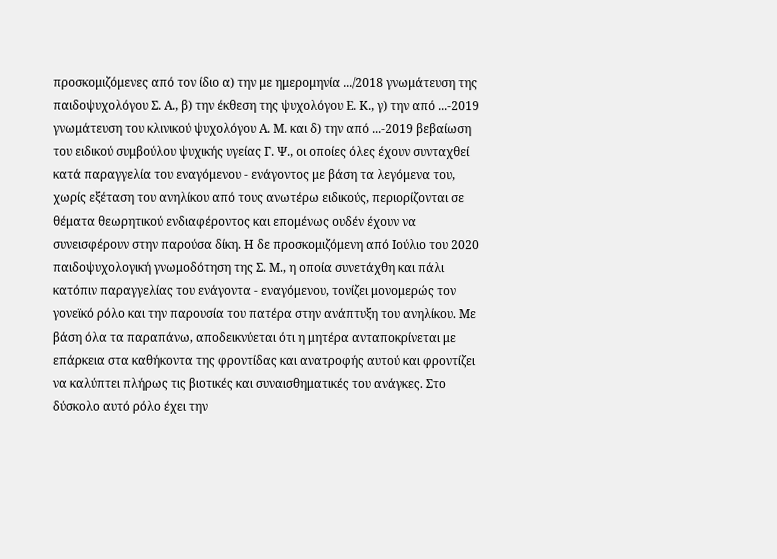προσκομιζόμενες από τον ίδιο α) την με ημερομηνία .../2018 γνωμάτευση της παιδοψυχολόγου Σ. Α., β) την έκθεση της ψυχολόγου Ε. Κ., γ) την από ...-2019 γνωμάτευση του κλινικού ψυχολόγου Α. Μ. και δ) την από ...-2019 βεβαίωση του ειδικού συμβούλου ψυχικής υγείας Γ. Ψ., οι οποίες όλες έχουν συνταχθεί κατά παραγγελία του εναγόμενου - ενάγοντος με βάση τα λεγόμενα του, χωρίς εξέταση του ανηλίκου από τους ανωτέρω ειδικούς, περιορίζονται σε θέματα θεωρητικού ενδιαφέροντος και επομένως ουδέν έχουν να συνεισφέρουν στην παρούσα δίκη. Η δε προσκομιζόμενη από Ιούλιο του 2020 παιδοψυχολογική γνωμοδότηση της Σ. Μ., η οποία συνετάχθη και πάλι κατόπιν παραγγελίας του ενάγοντα - εναγόμενου, τονίζει μονομερώς τον γονεϊκό ρόλο και την παρουσία του πατέρα στην ανάπτυξη του ανηλίκου. Με βάση όλα τα παραπάνω, αποδεικνύεται ότι η μητέρα ανταποκρίνεται με επάρκεια στα καθήκοντα της φροντίδας και ανατροφής αυτού και φροντίζει να καλύπτει πλήρως τις βιοτικές και συναισθηματικές του ανάγκες. Στο δύσκολο αυτό ρόλο έχει την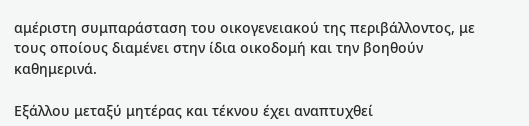αμέριστη συμπαράσταση του οικογενειακού της περιβάλλοντος, με τους οποίους διαμένει στην ίδια οικοδομή και την βοηθούν καθημερινά.

Εξάλλου μεταξύ μητέρας και τέκνου έχει αναπτυχθεί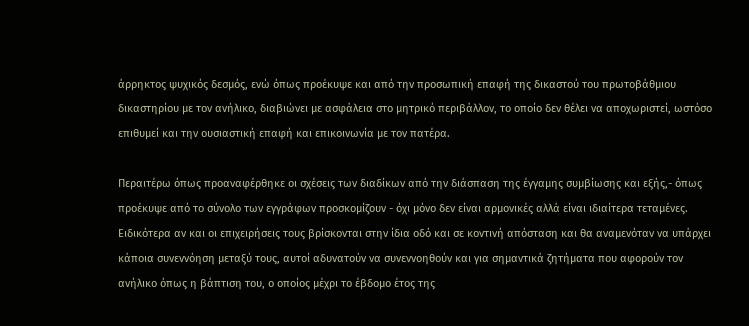άρρηκτος ψυχικός δεσμός, ενώ όπως προέκυψε και από την προσωπική επαφή της δικαστού του πρωτοβάθμιου δικαστηρίου με τον ανήλικο, διαβιώνει με ασφάλεια στο μητρικό περιβάλλον, το οποίο δεν θέλει να αποχωριστεί, ωστόσο επιθυμεί και την ουσιαστική επαφή και επικοινωνία με τον πατέρα.

Περαιτέρω όπως προαναφέρθηκε οι σχέσεις των διαδίκων από την διάσπαση της έγγαμης συμβίωσης και εξής,- όπως προέκυψε από το σύνολο των εγγράφων προσκομίζουν - όχι μόνο δεν είναι αρμονικές αλλά είναι ιδιαίτερα τεταμένες. Ειδικότερα αν και οι επιχειρήσεις τους βρίσκονται στην ίδια οδό και σε κοντινή απόσταση και θα αναμενόταν να υπάρχει κάποια συνεννόηση μεταξύ τους, αυτοί αδυνατούν να συνεννοηθούν και για σημαντικά ζητήματα που αφορούν τον ανήλικο όπως η βάπτιση του, ο οποίος μέχρι το έβδομο έτος της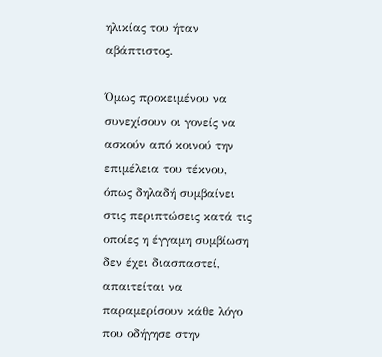ηλικίας του ήταν αβάπτιστος.

Όμως προκειμένου να συνεχίσουν οι γονείς να ασκούν από κοινού την επιμέλεια του τέκνου, όπως δηλαδή συμβαίνει στις περιπτώσεις κατά τις οποίες η έγγαμη συμβίωση δεν έχει διασπαστεί, απαιτείται να παραμερίσουν κάθε λόγο που οδήγησε στην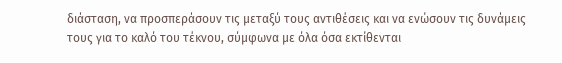διάσταση, να προσπεράσουν τις μεταξύ τους αντιθέσεις και να ενώσουν τις δυνάμεις τους για το καλό του τέκνου, σύμφωνα με όλα όσα εκτίθενται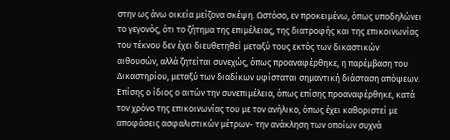στην ως άνω οικεία μείζονα σκέψη. Ωστόσο, εν προκειμένω, όπως υποδηλώνει το γεγονός, ότι το ζήτημα της επιμέλειας, της διατροφής και της επικοινωνίας του τέκνου δεν έχει διευθετηθεί μεταξύ τους εκτός των δικαστικών αιθουσών, αλλά ζητείται συνεχώς, όπως προαναφέρθηκε, η παρέμβαση του Δικαστηρίου, μεταξύ των διαδίκων υφίσταται σημαντική διάσταση απόψεων. Επίσης ο ίδιος ο αιτών την συνεπιμέλεια, όπως επίσης προαναφέρθηκε, κατά τον χρόνο της επικοινωνίας του με τον ανήλικο, όπως έχει καθοριστεί με αποφάσεις ασφαλιστικών μέτρων- την ανάκληση των οποίων συχνά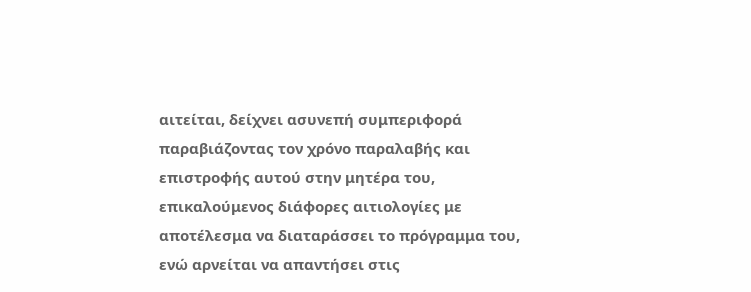αιτείται, δείχνει ασυνεπή συμπεριφορά παραβιάζοντας τον χρόνο παραλαβής και επιστροφής αυτού στην μητέρα του, επικαλούμενος διάφορες αιτιολογίες με αποτέλεσμα να διαταράσσει το πρόγραμμα του, ενώ αρνείται να απαντήσει στις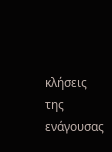κλήσεις της ενάγουσας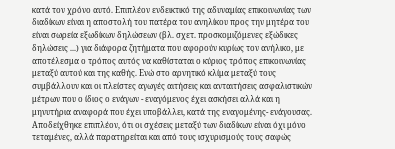κατά τον χρόνο αυτό. Επιπλέον ενδεικτικό της αδυναμίας επικοινωνίας των διαδίκων είναι η αποστολή του πατέρα του ανηλίκου προς την μητέρα του είναι σωρεία εξωδίκων δηλώσεων (βλ. σχετ. προσκομιζόμενες εξώδικες δηλώσεις ...) για διάφορα ζητήματα που αφορούν κυρίως τον ανήλικο, με αποτέλεσμα ο τρόπος αυτός να καθίσταται ο κύριος τρόπος επικοινωνίας μεταξύ αυτού και της καθής. Ενώ στο αρνητικό κλίμα μεταξύ τους συμβάλλουν και οι πλείστες αγωγές αιτήσεις και ανταιτήσεις ασφαλιστικών μέτρων που ο ίδιος ο ενάγων - εναγόμενος έχει ασκήσει αλλά και η μηνυτήρια αναφορά που έχει υποβάλλει, κατά της εναγομένης- ενάγουσας. Αποδείχθηκε επιπλέον, ότι οι σχέσεις μεταξύ των διαδίκων είναι όχι μόνο τεταμένες, αλλά παρατηρείται και από τους ισχυρισμούς τους σαφώς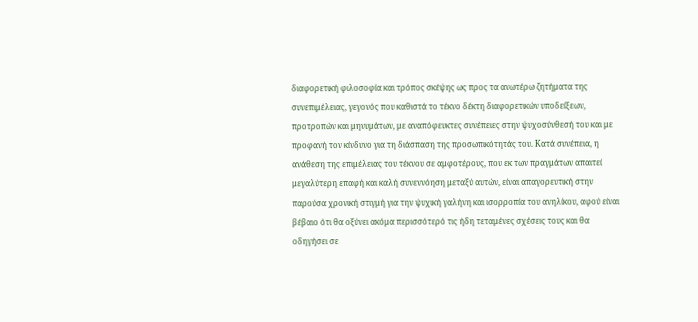διαφορετική φιλοσοφία και τρόπος σκέψης ως προς τα ανωτέρω ζητήματα της συνεπιμέλειας, γεγονός που καθιστά το τέκνο δέκτη διαφορετικών υποδείξεων, προτροπών και μηνυμάτων, με αναπόφευκτες συνέπειες στην ψυχοσύνθεσή του και με προφανή τον κίνδυνο για τη διάσπαση της προσωπικότητάς του. Κατά συνέπεια, η ανάθεση της επιμέλειας του τέκνου σε αμφοτέρους, που εκ των πραγμάτων απαιτεί μεγαλύτερη επαφή και καλή συνεννόηση μεταξύ αυτών, είναι απαγορευτική στην παρούσα χρονική στιγμή για την ψυχική γαλήνη και ισορροπία του ανηλίκου, αφού είναι βέβαιο ότι θα οξύνει ακόμα περισσότερό τις ήδη τεταμένες σχέσεις τους και θα οδηγήσει σε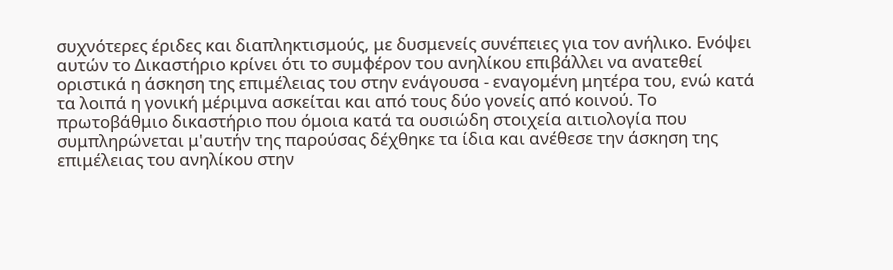συχνότερες έριδες και διαπληκτισμούς, με δυσμενείς συνέπειες για τον ανήλικο. Ενόψει αυτών το Δικαστήριο κρίνει ότι το συμφέρον του ανηλίκου επιβάλλει να ανατεθεί οριστικά η άσκηση της επιμέλειας του στην ενάγουσα - εναγομένη μητέρα του, ενώ κατά τα λοιπά η γονική μέριμνα ασκείται και από τους δύο γονείς από κοινού. Το πρωτοβάθμιο δικαστήριο που όμοια κατά τα ουσιώδη στοιχεία αιτιολογία που συμπληρώνεται μ'αυτήν της παρούσας δέχθηκε τα ίδια και ανέθεσε την άσκηση της επιμέλειας του ανηλίκου στην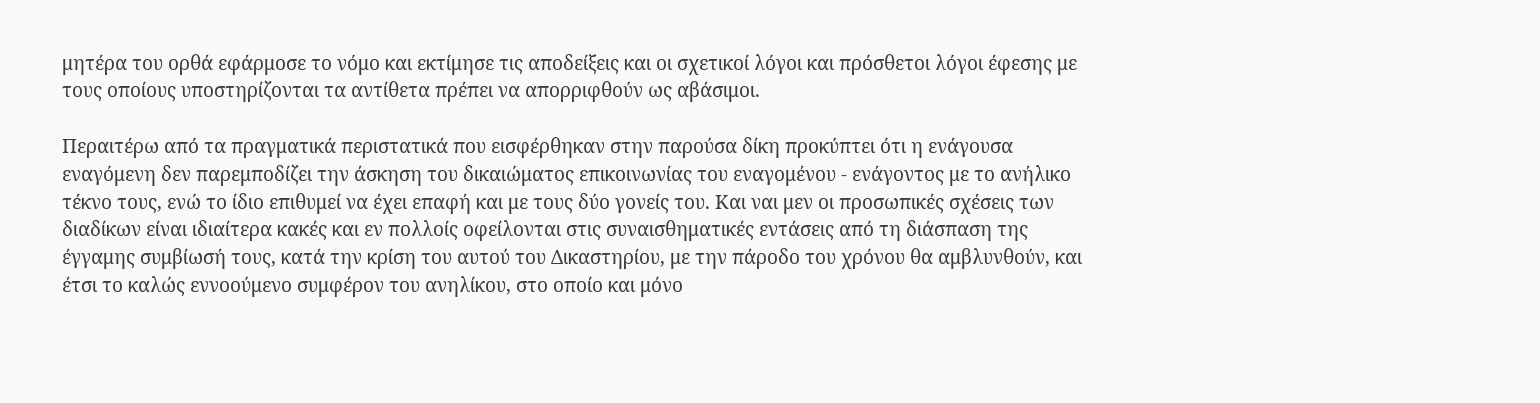μητέρα του ορθά εφάρμοσε το νόμο και εκτίμησε τις αποδείξεις και οι σχετικοί λόγοι και πρόσθετοι λόγοι έφεσης με τους οποίους υποστηρίζονται τα αντίθετα πρέπει να απορριφθούν ως αβάσιμοι.

Περαιτέρω από τα πραγματικά περιστατικά που εισφέρθηκαν στην παρούσα δίκη προκύπτει ότι η ενάγουσα εναγόμενη δεν παρεμποδίζει την άσκηση του δικαιώματος επικοινωνίας του εναγομένου - ενάγοντος με το ανήλικο τέκνο τους, ενώ το ίδιο επιθυμεί να έχει επαφή και με τους δύο γονείς του. Και ναι μεν οι προσωπικές σχέσεις των διαδίκων είναι ιδιαίτερα κακές και εν πολλοίς οφείλονται στις συναισθηματικές εντάσεις από τη διάσπαση της έγγαμης συμβίωσή τους, κατά την κρίση του αυτού του Δικαστηρίου, με την πάροδο του χρόνου θα αμβλυνθούν, και έτσι το καλώς εννοούμενο συμφέρον του ανηλίκου, στο οποίο και μόνο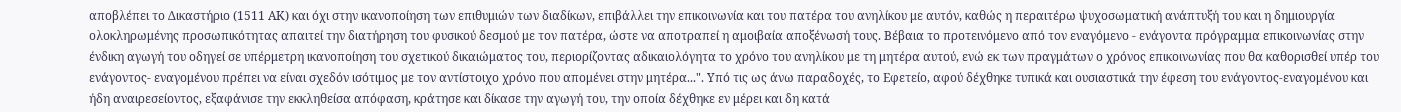αποβλέπει το Δικαστήριο (1511 ΑΚ) και όχι στην ικανοποίηση των επιθυμιών των διαδίκων, επιβάλλει την επικοινωνία και του πατέρα του ανηλίκου με αυτόν, καθώς η περαιτέρω ψυχοσωματική ανάπτυξή του και η δημιουργία ολοκληρωμένης προσωπικότητας απαιτεί την διατήρηση του φυσικού δεσμού με τον πατέρα, ώστε να αποτραπεί η αμοιβαία αποξένωσή τους. Βέβαια το προτεινόμενο από τον εναγόμενο - ενάγοντα πρόγραμμα επικοινωνίας στην ένδικη αγωγή του οδηγεί σε υπέρμετρη ικανοποίηση του σχετικού δικαιώματος του, περιορίζοντας αδικαιολόγητα το χρόνο του ανηλίκου με τη μητέρα αυτού, ενώ εκ των πραγμάτων ο χρόνος επικοινωνίας που θα καθορισθεί υπέρ του ενάγοντος- εναγομένου πρέπει να είναι σχεδόν ισότιμος με τον αντίστοιχο χρόνο που απομένει στην μητέρα...". Υπό τις ως άνω παραδοχές, το Εφετείο, αφού δέχθηκε τυπικά και ουσιαστικά την έφεση του ενάγοντος-εναγομένου και ήδη αναιρεσείοντος, εξαφάνισε την εκκληθείσα απόφαση, κράτησε και δίκασε την αγωγή του, την οποία δέχθηκε εν μέρει και δη κατά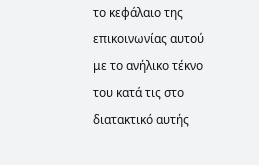το κεφάλαιο της επικοινωνίας αυτού με το ανήλικο τέκνο του κατά τις στο διατακτικό αυτής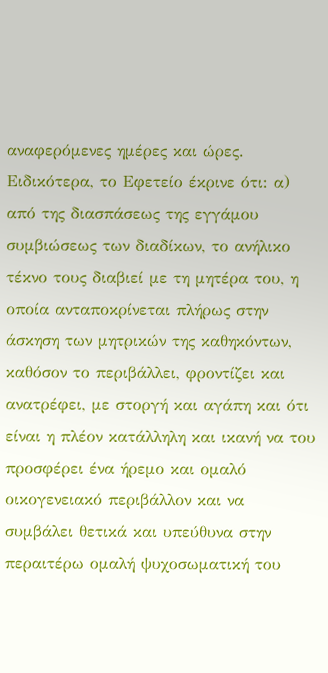αναφερόμενες ημέρες και ώρες. Ειδικότερα, το Εφετείο έκρινε ότι: α) από της διασπάσεως της εγγάμου συμβιώσεως των διαδίκων, το ανήλικο τέκνο τους διαβιεί με τη μητέρα του, η οποία ανταποκρίνεται πλήρως στην άσκηση των μητρικών της καθηκόντων, καθόσον το περιβάλλει, φροντίζει και ανατρέφει, με στοργή και αγάπη και ότι είναι η πλέον κατάλληλη και ικανή να του προσφέρει ένα ήρεμο και ομαλό οικογενειακό περιβάλλον και να συμβάλει θετικά και υπεύθυνα στην περαιτέρω ομαλή ψυχοσωματική του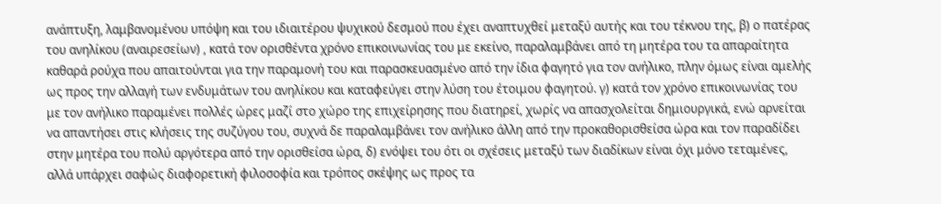ανάπτυξη, λαμβανομένου υπόψη και του ιδιαιτέρου ψυχικού δεσμού που έχει αναπτυχθεί μεταξύ αυτής και του τέκνου της, β) ο πατέρας του ανηλίκου (αναιρεσείων) , κατά τον ορισθέντα χρόνο επικοινωνίας του με εκείνο, παραλαμβάνει από τη μητέρα του τα απαραίτητα καθαρά ρούχα που απαιτούνται για την παραμονή του και παρασκευασμένο από την ίδια φαγητό για τον ανήλικο, πλην όμως είναι αμελής ως προς την αλλαγή των ενδυμάτων του ανηλίκου και καταφεύγει στην λύση του έτοιμου φαγητού. γ) κατά τον χρόνο επικοινωνίας του με τον ανήλικο παραμένει πολλές ώρες μαζί στο χώρο της επιχείρησης που διατηρεί, χωρίς να απασχολείται δημιουργικά, ενώ αρνείται να απαντήσει στις κλήσεις της συζύγου του, συχνά δε παραλαμβάνει τον ανήλικο άλλη από την προκαθορισθείσα ώρα και τον παραδίδει στην μητέρα του πολύ αργότερα από την ορισθείσα ώρα, δ) ενόψει του ότι οι σχέσεις μεταξύ των διαδίκων είναι όχι μόνο τεταμένες, αλλά υπάρχει σαφώς διαφορετική φιλοσοφία και τρόπος σκέψης ως προς τα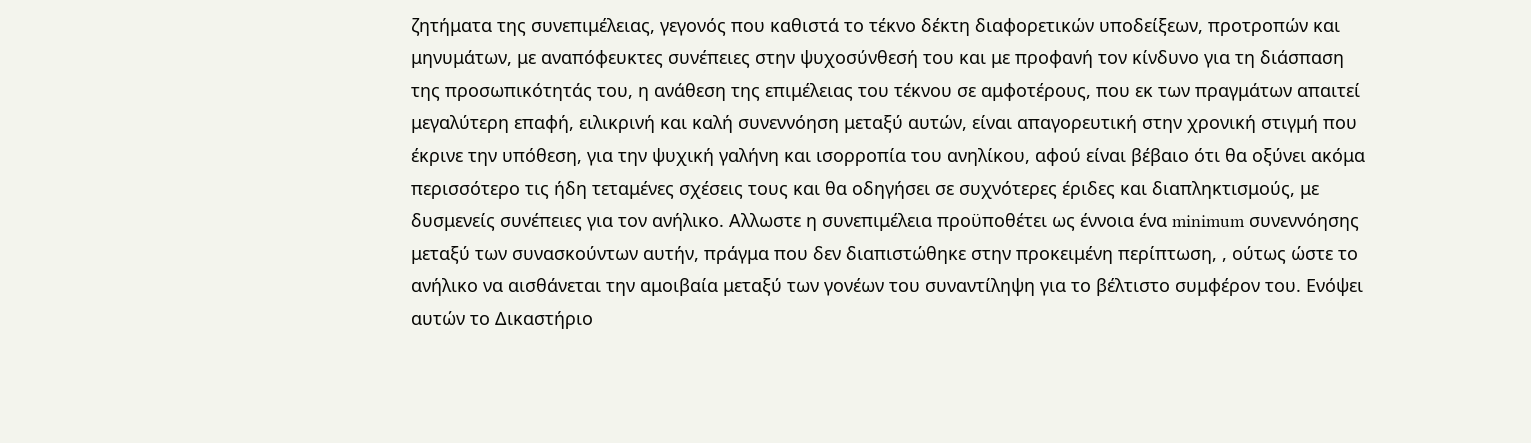ζητήματα της συνεπιμέλειας, γεγονός που καθιστά το τέκνο δέκτη διαφορετικών υποδείξεων, προτροπών και μηνυμάτων, με αναπόφευκτες συνέπειες στην ψυχοσύνθεσή του και με προφανή τον κίνδυνο για τη διάσπαση της προσωπικότητάς του, η ανάθεση της επιμέλειας του τέκνου σε αμφοτέρους, που εκ των πραγμάτων απαιτεί μεγαλύτερη επαφή, ειλικρινή και καλή συνεννόηση μεταξύ αυτών, είναι απαγορευτική στην χρονική στιγμή που έκρινε την υπόθεση, για την ψυχική γαλήνη και ισορροπία του ανηλίκου, αφού είναι βέβαιο ότι θα οξύνει ακόμα περισσότερο τις ήδη τεταμένες σχέσεις τους και θα οδηγήσει σε συχνότερες έριδες και διαπληκτισμούς, με δυσμενείς συνέπειες για τον ανήλικο. Αλλωστε η συνεπιμέλεια προϋποθέτει ως έννοια ένα minimum συνεννόησης μεταξύ των συνασκούντων αυτήν, πράγμα που δεν διαπιστώθηκε στην προκειμένη περίπτωση, , ούτως ώστε το ανήλικο να αισθάνεται την αμοιβαία μεταξύ των γονέων του συναντίληψη για το βέλτιστο συμφέρον του. Ενόψει αυτών το Δικαστήριο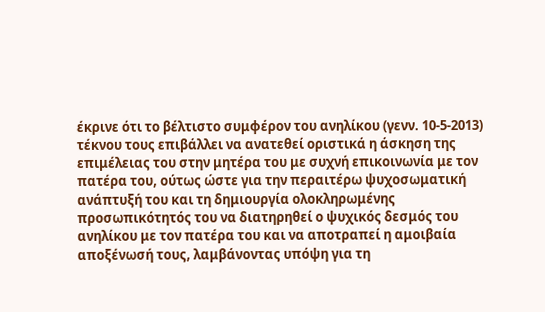έκρινε ότι το βέλτιστο συμφέρον του ανηλίκου (γενν. 10-5-2013) τέκνου τους επιβάλλει να ανατεθεί οριστικά η άσκηση της επιμέλειας του στην μητέρα του με συχνή επικοινωνία με τον πατέρα του, ούτως ώστε για την περαιτέρω ψυχοσωματική ανάπτυξή του και τη δημιουργία ολοκληρωμένης προσωπικότητός του να διατηρηθεί ο ψυχικός δεσμός του ανηλίκου με τον πατέρα του και να αποτραπεί η αμοιβαία αποξένωσή τους, λαμβάνοντας υπόψη για τη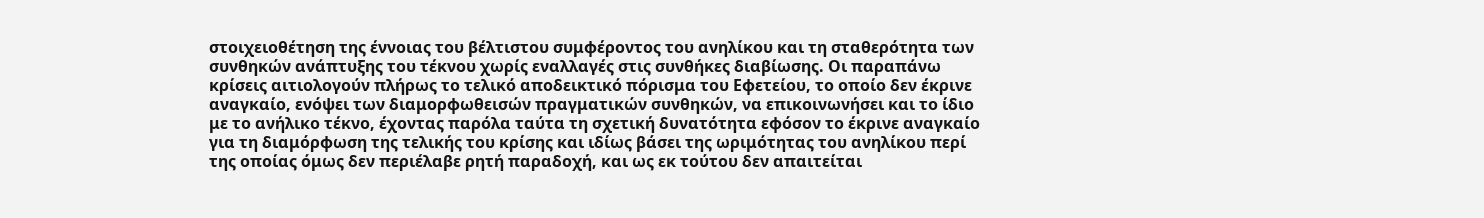στοιχειοθέτηση της έννοιας του βέλτιστου συμφέροντος του ανηλίκου και τη σταθερότητα των συνθηκών ανάπτυξης του τέκνου χωρίς εναλλαγές στις συνθήκες διαβίωσης. Οι παραπάνω κρίσεις αιτιολογούν πλήρως το τελικό αποδεικτικό πόρισμα του Εφετείου, το οποίο δεν έκρινε αναγκαίο, ενόψει των διαμορφωθεισών πραγματικών συνθηκών, να επικοινωνήσει και το ίδιο με το ανήλικο τέκνο, έχοντας παρόλα ταύτα τη σχετική δυνατότητα εφόσον το έκρινε αναγκαίο για τη διαμόρφωση της τελικής του κρίσης και ιδίως βάσει της ωριμότητας του ανηλίκου περί της οποίας όμως δεν περιέλαβε ρητή παραδοχή, και ως εκ τούτου δεν απαιτείται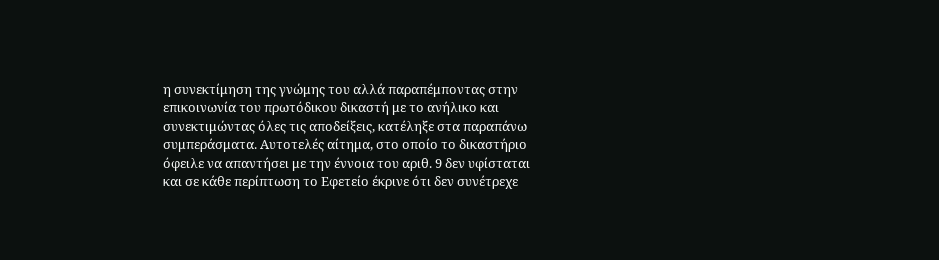η συνεκτίμηση της γνώμης του αλλά παραπέμποντας στην επικοινωνία του πρωτόδικου δικαστή με το ανήλικο και συνεκτιμώντας όλες τις αποδείξεις, κατέληξε στα παραπάνω συμπεράσματα. Αυτοτελές αίτημα, στο οποίο το δικαστήριο όφειλε να απαντήσει με την έννοια του αριθ. 9 δεν υφίσταται και σε κάθε περίπτωση το Εφετείο έκρινε ότι δεν συνέτρεχε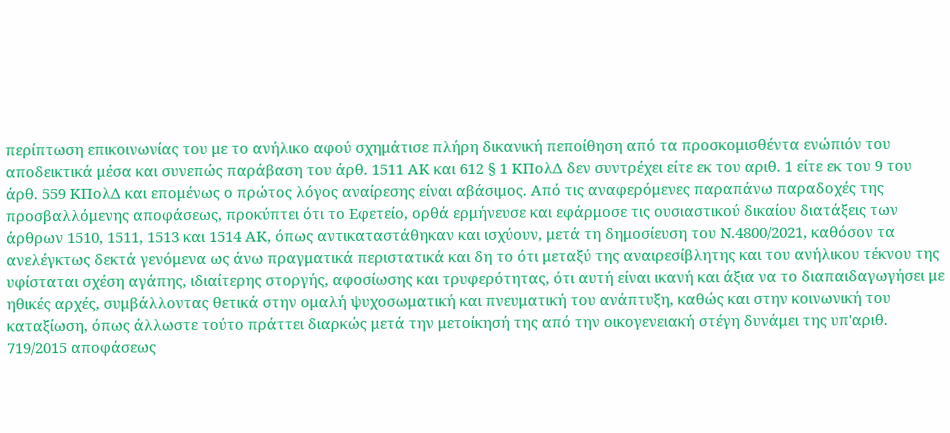περίπτωση επικοινωνίας του με το ανήλικο αφού σχημάτισε πλήρη δικανική πεποίθηση από τα προσκομισθέντα ενώπιόν του αποδεικτικά μέσα και συνεπώς παράβαση του άρθ. 1511 ΑΚ και 612 § 1 ΚΠολΔ δεν συντρέχει είτε εκ του αριθ. 1 είτε εκ του 9 του άρθ. 559 ΚΠολΔ και επομένως ο πρώτος λόγος αναίρεσης είναι αβάσιμος. Από τις αναφερόμενες παραπάνω παραδοχές της προσβαλλόμενης αποφάσεως, προκύπτει ότι το Εφετείο, ορθά ερμήνευσε και εφάρμοσε τις ουσιαστικού δικαίου διατάξεις των άρθρων 1510, 1511, 1513 και 1514 ΑΚ, όπως αντικαταστάθηκαν και ισχύουν, μετά τη δημοσίευση του Ν.4800/2021, καθόσον τα ανελέγκτως δεκτά γενόμενα ως άνω πραγματικά περιστατικά και δη το ότι μεταξύ της αναιρεσίβλητης και του ανήλικου τέκνου της υφίσταται σχέση αγάπης, ιδιαίτερης στοργής, αφοσίωσης και τρυφερότητας, ότι αυτή είναι ικανή και άξια να το διαπαιδαγωγήσει με ηθικές αρχές, συμβάλλοντας θετικά στην ομαλή ψυχοσωματική και πνευματική του ανάπτυξη, καθώς και στην κοινωνική του καταξίωση, όπως άλλωστε τούτο πράττει διαρκώς μετά την μετοίκησή της από την οικογενειακή στέγη δυνάμει της υπ'αριθ. 719/2015 αποφάσεως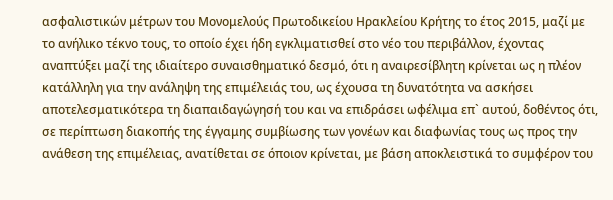ασφαλιστικών μέτρων του Μονομελούς Πρωτοδικείου Ηρακλείου Κρήτης το έτος 2015, μαζί με το ανήλικο τέκνο τους, το οποίο έχει ήδη εγκλιματισθεί στο νέο του περιβάλλον, έχοντας αναπτύξει μαζί της ιδιαίτερο συναισθηματικό δεσμό, ότι η αναιρεσίβλητη κρίνεται ως η πλέον κατάλληλη για την ανάληψη της επιμέλειάς του, ως έχουσα τη δυνατότητα να ασκήσει αποτελεσματικότερα τη διαπαιδαγώγησή του και να επιδράσει ωφέλιμα επ` αυτού, δοθέντος ότι, σε περίπτωση διακοπής της έγγαμης συμβίωσης των γονέων και διαφωνίας τους ως προς την ανάθεση της επιμέλειας, ανατίθεται σε όποιον κρίνεται, με βάση αποκλειστικά το συμφέρον του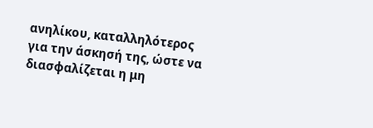ανηλίκου, καταλληλότερος για την άσκησή της, ώστε να διασφαλίζεται η μη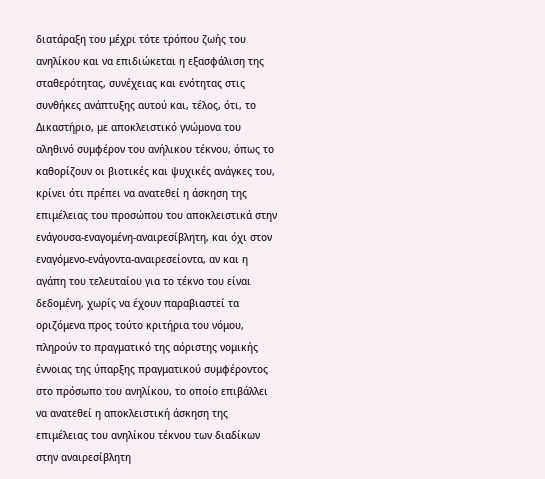διατάραξη του μέχρι τότε τρόπου ζωής του ανηλίκου και να επιδιώκεται η εξασφάλιση της σταθερότητας, συνέχειας και ενότητας στις συνθήκες ανάπτυξης αυτού και, τέλος, ότι, το Δικαστήριο, με αποκλειστικό γνώμονα του αληθινό συμφέρον του ανήλικου τέκνου, όπως το καθορίζουν οι βιοτικές και ψυχικές ανάγκες του, κρίνει ότι πρέπει να ανατεθεί η άσκηση της επιμέλειας του προσώπου του αποκλειστικά στην ενάγουσα-εναγομένη-αναιρεσίβλητη, και όχι στον εναγόμενο-ενάγοντα-αναιρεσείοντα, αν και η αγάπη του τελευταίου για το τέκνο του είναι δεδομένη, χωρίς να έχουν παραβιαστεί τα οριζόμενα προς τούτο κριτήρια του νόμου, πληρούν το πραγματικό της αόριστης νομικής έννοιας της ύπαρξης πραγματικού συμφέροντος στο πρόσωπο του ανηλίκου, το οποίο επιβάλλει να ανατεθεί η αποκλειστική άσκηση της επιμέλειας του ανηλίκου τέκνου των διαδίκων στην αναιρεσίβλητη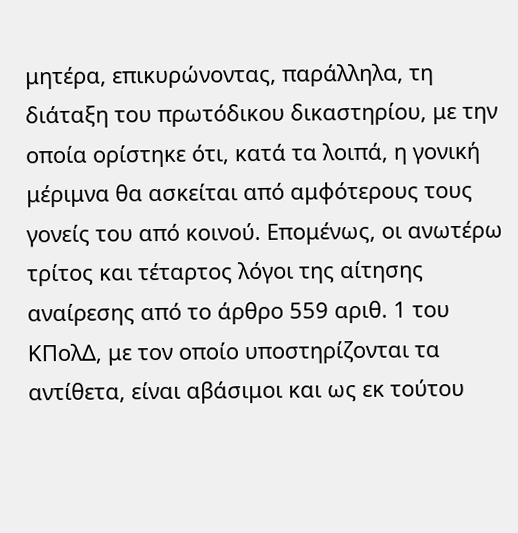μητέρα, επικυρώνοντας, παράλληλα, τη διάταξη του πρωτόδικου δικαστηρίου, με την οποία ορίστηκε ότι, κατά τα λοιπά, η γονική μέριμνα θα ασκείται από αμφότερους τους γονείς του από κοινού. Επομένως, οι ανωτέρω τρίτος και τέταρτος λόγοι της αίτησης αναίρεσης από το άρθρο 559 αριθ. 1 του ΚΠολΔ, με τον οποίο υποστηρίζονται τα αντίθετα, είναι αβάσιμοι και ως εκ τούτου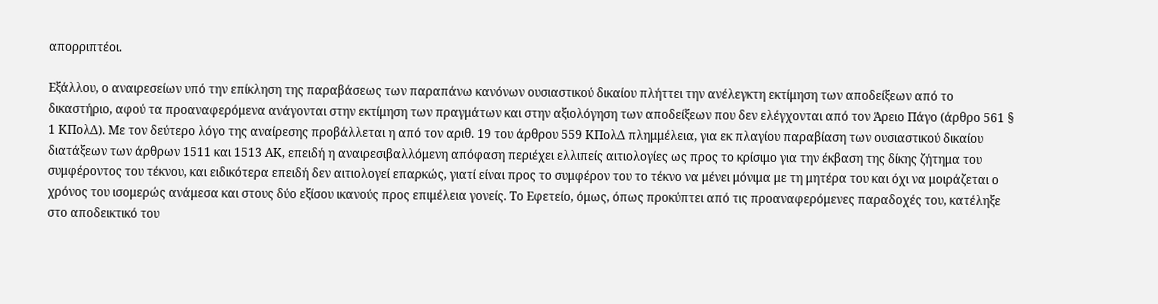απορριπτέοι.

Εξάλλου, ο αναιρεσείων υπό την επίκληση της παραβάσεως των παραπάνω κανόνων ουσιαστικού δικαίου πλήττει την ανέλεγκτη εκτίμηση των αποδείξεων από το δικαστήριο, αφού τα προαναφερόμενα ανάγονται στην εκτίμηση των πραγμάτων και στην αξιολόγηση των αποδείξεων που δεν ελέγχονται από τον Άρειο Πάγο (άρθρο 561 § 1 ΚΠολΔ). Με τον δεύτερο λόγο της αναίρεσης προβάλλεται η από τον αριθ. 19 του άρθρου 559 ΚΠολΔ πλημμέλεια, για εκ πλαγίου παραβίαση των ουσιαστικού δικαίου διατάξεων των άρθρων 1511 και 1513 ΑΚ, επειδή η αναιρεσιβαλλόμενη απόφαση περιέχει ελλιπείς αιτιολογίες ως προς το κρίσιμο για την έκβαση της δίκης ζήτημα του συμφέροντος του τέκνου, και ειδικότερα επειδή δεν αιτιολογεί επαρκώς, γιατί είναι προς το συμφέρον του το τέκνο να μένει μόνιμα με τη μητέρα του και όχι να μοιράζεται ο χρόνος του ισομερώς ανάμεσα και στους δύο εξίσου ικανούς προς επιμέλεια γονείς. Το Εφετείο, όμως, όπως προκύπτει από τις προαναφερόμενες παραδοχές του, κατέληξε στο αποδεικτικό του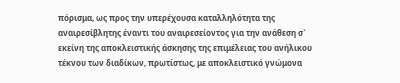πόρισμα, ως προς την υπερέχουσα καταλληλότητα της αναιρεσίβλητης έναντι του αναιρεσείοντος για την ανάθεση σ` εκείνη της αποκλειστικής άσκησης της επιμέλειας του ανήλικου τέκνου των διαδίκων, πρωτίστως, με αποκλειστικό γνώμονα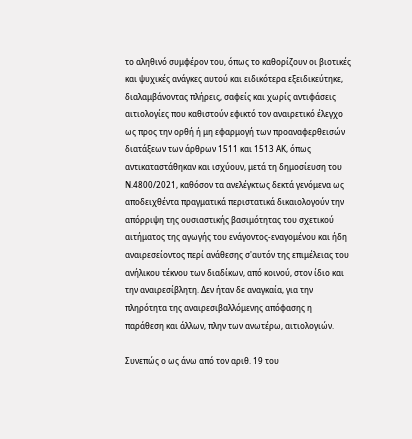το αληθινό συμφέρον του, όπως το καθορίζουν οι βιοτικές και ψυχικές ανάγκες αυτού και ειδικότερα εξειδικεύτηκε, διαλαμβάνοντας πλήρεις, σαφείς και χωρίς αντιφάσεις αιτιολογίες που καθιστούν εφικτό τον αναιρετικό έλεγχο ως προς την ορθή ή μη εφαρμογή των προαναφερθεισών διατάξεων των άρθρων 1511 και 1513 ΑΚ, όπως αντικαταστάθηκαν και ισχύουν, μετά τη δημοσίευση του Ν.4800/2021, καθόσον τα ανελέγκτως δεκτά γενόμενα ως αποδειχθέντα πραγματικά περιστατικά δικαιολογούν την απόρριψη της ουσιαστικής βασιμότητας του σχετικού αιτήματος της αγωγής του ενάγοντος-εναγομένου και ήδη αναιρεσείοντος περί ανάθεσης σ'αυτόν της επιμέλειας του ανήλικου τέκνου των διαδίκων, από κοινού, στον ίδιο και την αναιρεσίβλητη. Δεν ήταν δε αναγκαία, για την πληρότητα της αναιρεσιβαλλόμενης απόφασης η παράθεση και άλλων, πλην των ανωτέρω, αιτιολογιών.

Συνεπώς ο ως άνω από τον αριθ. 19 του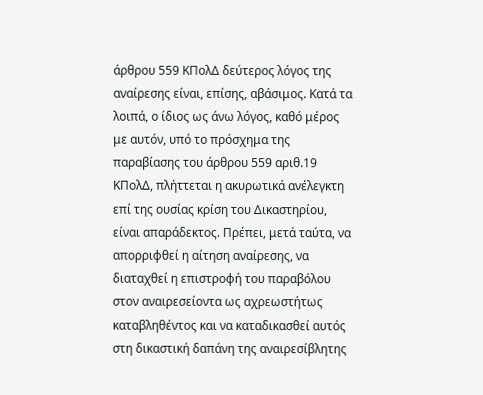άρθρου 559 ΚΠολΔ δεύτερος λόγος της αναίρεσης είναι, επίσης, αβάσιμος. Κατά τα λοιπά, ο ίδιος ως άνω λόγος, καθό μέρος με αυτόν, υπό το πρόσχημα της παραβίασης του άρθρου 559 αριθ.19 ΚΠολΔ, πλήττεται η ακυρωτικά ανέλεγκτη επί της ουσίας κρίση του Δικαστηρίου, είναι απαράδεκτος. Πρέπει, μετά ταύτα, να απορριφθεί η αίτηση αναίρεσης, να διαταχθεί η επιστροφή του παραβόλου στον αναιρεσείοντα ως αχρεωστήτως καταβληθέντος και να καταδικασθεί αυτός στη δικαστική δαπάνη της αναιρεσίβλητης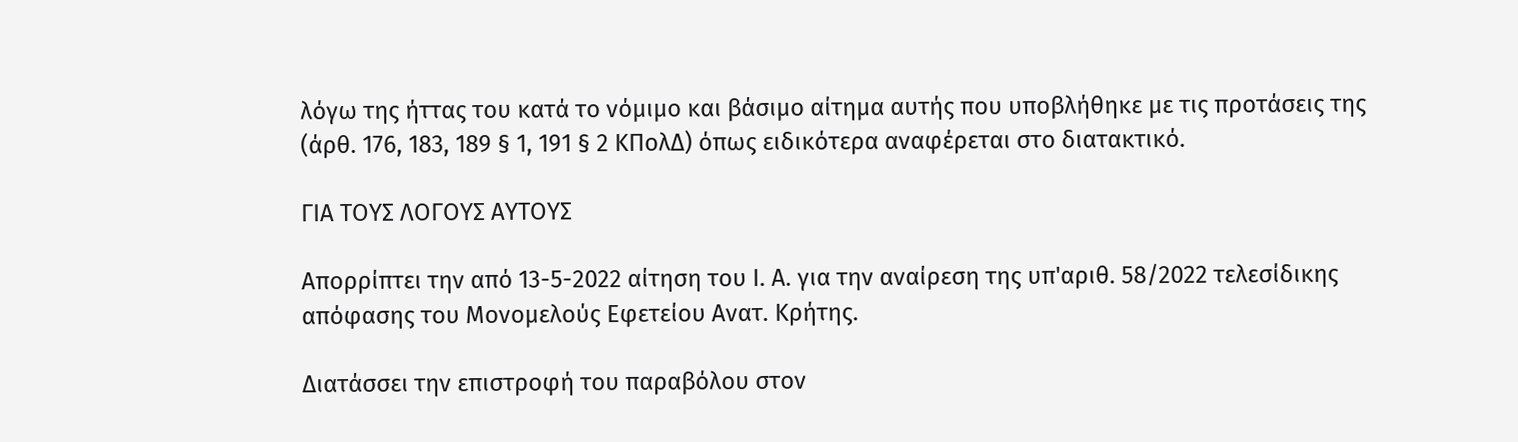λόγω της ήττας του κατά το νόμιμο και βάσιμο αίτημα αυτής που υποβλήθηκε με τις προτάσεις της (άρθ. 176, 183, 189 § 1, 191 § 2 ΚΠολΔ) όπως ειδικότερα αναφέρεται στο διατακτικό.

ΓΙΑ ΤΟΥΣ ΛΟΓΟΥΣ ΑΥΤΟΥΣ

Απορρίπτει την από 13-5-2022 αίτηση του Ι. Α. για την αναίρεση της υπ'αριθ. 58/2022 τελεσίδικης απόφασης του Μονομελούς Εφετείου Ανατ. Κρήτης.

Διατάσσει την επιστροφή του παραβόλου στον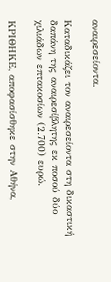αναιρεσείοντα.

Καταδικάζει τον αναιρεσείοντα στη δικαστική δαπάνη της αναιρεσίβλητης εκ ποσού δύο χιλιάδων επτακοσίων (2.700) ευρώ.

ΚΡΙΘΗΚΕ, αποφασίσθηκε στην Αθήνα,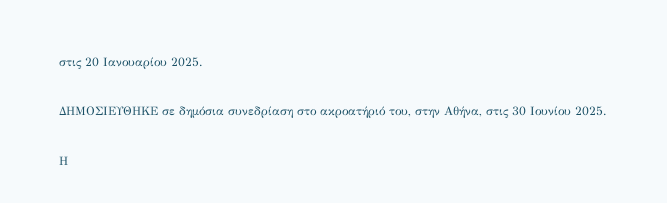στις 20 Ιανουαρίου 2025.

ΔΗΜΟΣΙΕΥΘΗΚΕ σε δημόσια συνεδρίαση στο ακροατήριό του, στην Αθήνα, στις 30 Ιουνίου 2025.

Η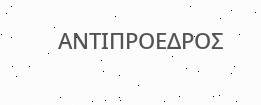ΑΝΤΙΠΡΟΕΔΡΟΣ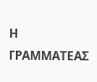Η ΓΡΑΜΜΑΤΕΑΣ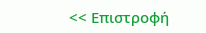<< Επιστροφή